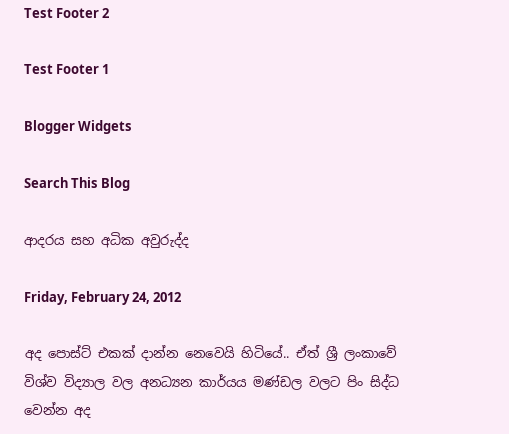Test Footer 2

Test Footer 1

Blogger Widgets

Search This Blog

ආදරය සහ අධික අවුරුද්ද

Friday, February 24, 2012

අද පොස්ට් එකක් දාන්න නෙවෙයි හිටියේ.. ඒත් ශ්‍රී ලංකාවේ විශ්ව විද්‍යාල වල අනධ්‍යන කාර්යය මණ්ඩල වලට පිං සිද්ධ වෙන්න අද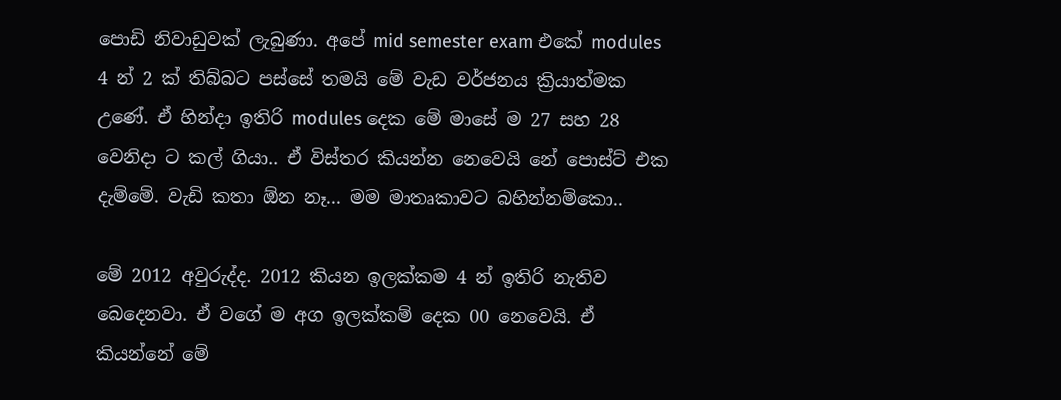පොඩි නිවාඩුවක් ලැබුණා. අපේ mid semester exam එකේ modules 4 න් 2 ක් තිබ්බට පස්සේ තමයි මේ වැඩ වර්ජනය ක්‍රියාත්මක උණේ. ඒ හින්දා ඉතිරි modules දෙක මේ මාසේ ම 27 සහ 28 වෙනිදා ට කල් ගියා.. ඒ විස්තර කියන්න නෙවෙයි නේ පොස්ට් එක දැම්මේ. වැඩි කතා ඕන නෑ... මම මාතෘකාවට බහින්නම්කො..

මේ 2012 අවුරුද්ද. 2012 කියන ඉලක්කම 4 න් ඉතිරි නැතිව බෙදෙනවා. ඒ වගේ ම අග ඉලක්කම් දෙක 00 නෙවෙයි. ඒ කියන්නේ මේ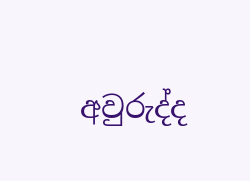අවුරුද්ද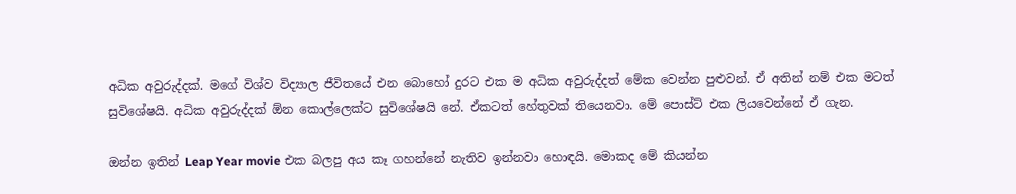අධික අවුරුද්දක්. මගේ විශ්ව විද්‍යාල ජීවිතයේ එන බොහෝ දුරට එක ම අධික අවුරුද්දත් මේක වෙන්න පුළුවන්. ඒ අතින් නම් එක මටත් සුවිශේෂයි. අධික අවුරුද්දක් ඕන කොල්ලෙක්ට සුවිශේෂයි නේ. ඒකටත් හේතුවක් තියෙනවා. මේ පොස්ට් එක ලියවෙන්නේ ඒ ගැන.

ඔන්න ඉතින් Leap Year movie එක බලපු අය කෑ ගහන්නේ නැතිව ඉන්නවා හොඳයි. මොකද මේ කියන්න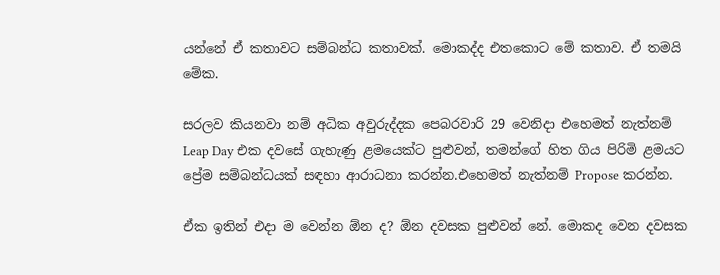යන්නේ ඒ කතාවට සම්බන්ධ කතාවක්. මොකද්ද එතකොට මේ කතාව. ඒ තමයි මේක.

සරලව කියනවා නම් අධික අවුරුද්දක පෙබරවාරි 29 වෙනිදා එහෙමත් නැත්නම් Leap Day එක දවසේ ගැහැණු ළමයෙක්ට පුළුවන්, තමන්ගේ හිත ගිය පිරිමි ළමයට ප්‍රේම සම්බන්ධයක් සඳහා ආරාධනා කරන්න.එහෙමත් නැත්නම් Propose කරන්න.

ඒක ඉතින් එදා ම වෙන්න ඕන ද? ඕන දවසක පුළුවන් නේ. මොකද වෙන දවසක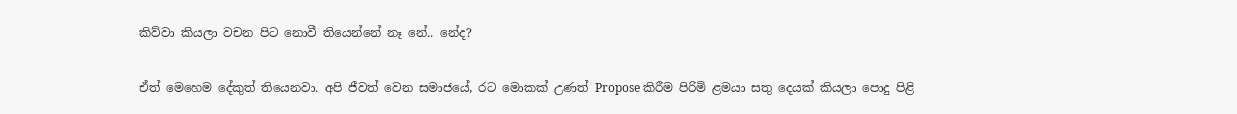කිව්වා කියලා වචන පිට නොවී තියෙන්නේ නෑ නේ.. නේද?

ඒත් මෙහෙම දේකුත් තියෙනවා. අපි ජීවත් වෙන සමාජයේ, රට මොකක් උණත් Propose කිරීම පිරිමි ළමයා සතු දෙයක් කියලා පොදු පිළි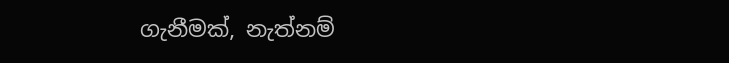ගැනීමක්, නැත්නම්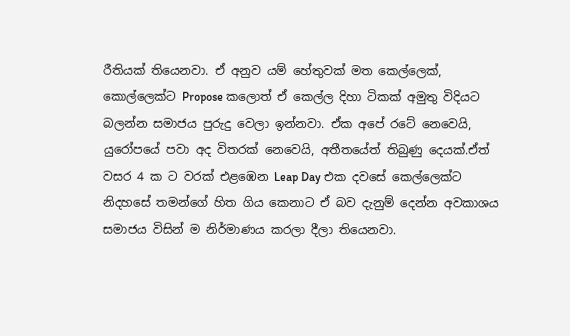රීතියක් තියෙනවා. ඒ අනුව යම් හේතුවක් මත කෙල්ලෙක්, කොල්ලෙක්ට Propose කලොත් ඒ කෙල්ල දිහා ටිකක් අමුතු විදියට බලන්න සමාජය පුරුදු වෙලා ඉන්නවා. ඒක අපේ රටේ නෙවෙයි, යුරෝපයේ පවා අද විතරක් නෙවෙයි, අතීතයේත් තිබුණු දෙයක්.ඒත් වසර 4 ක ට වරක් එළඹෙන Leap Day එක දවසේ කෙල්ලෙක්ට නිදහසේ තමන්ගේ හිත ගිය කෙනාට ඒ බව දැනුම් දෙන්න අවකාශය සමාජය විසින් ම නිර්මාණය කරලා දීලා තියෙනවා.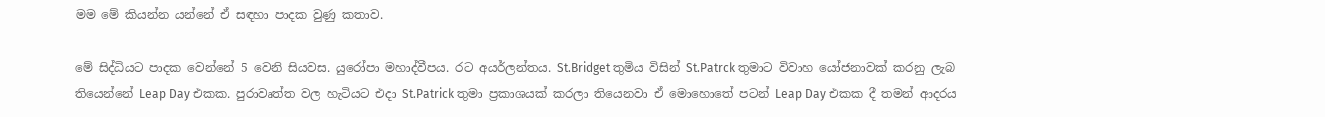මම මේ කියන්න යන්නේ ඒ සඳහා පාදක වුණු කතාව.

මේ සිද්ධියට පාදක වෙන්නේ 5 වෙනි සියවස. යුරෝපා මහාද්වීපය. රට අයර්ලන්තය. St.Bridget තුමිය විසින් St.Patrck තුමාට විවාහ යෝජනාවක් කරනු ලැබ තියෙන්නේ Leap Day එකක. පුරාවෘත්ත වල හැටියට එදා St.Patrick තුමා ප්‍රකාශයක් කරලා තියෙනවා ඒ මොහොතේ පටන් Leap Day එකක දී තමන් ආදරය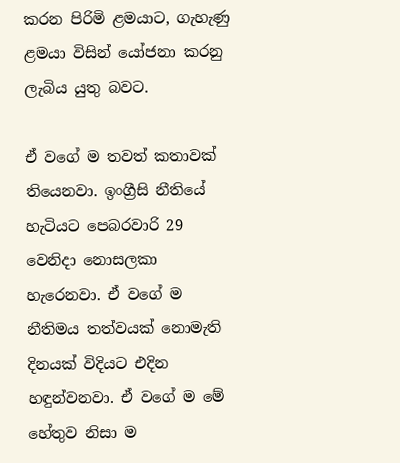කරන පිරිමි ළමයාට, ගැහැණු ළමයා විසින් යෝජනා කරනු ලැබිය යුතු බවට.

ඒ වගේ ම තවත් කතාවක් තියෙනවා. ඉංග්‍රීසි නීතියේ හැටියට පෙබරවාරි 29 වෙනිදා නොසලකා හැරෙනවා. ඒ වගේ ම නීතිමය තත්වයක් නොමැති දිනයක් විදියට එදින හඳුන්වනවා. ඒ වගේ ම මේ හේතුව නිසා ම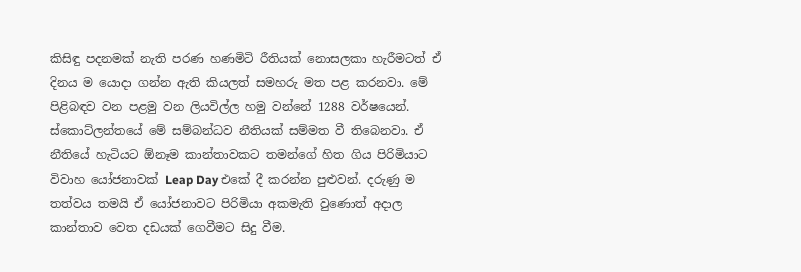කිසිඳු පදනමක් නැති පරණ හණමිටි රීතියක් නොසලකා හැරීමටත් ඒ දිනය ම යොදා ගන්න ඇති කියලත් සමහරු මත පළ කරනවා. මේ පිළිබඳව වන පළමු වන ලියවිල්ල හමු වන්නේ 1288 වර්ෂයෙන්. ස්කොට්ලන්තයේ මේ සම්බන්ධව නීතියක් සම්මත වී තිබෙනවා. ඒ නීතියේ හැටියට ඕනෑම කාන්තාවකට තමන්ගේ හිත ගිය පිරිමියාට විවාහ යෝජනාවක් Leap Day එකේ දී කරන්න පුළුවන්. දරුණු ම තත්වය තමයි ඒ යෝජනාවට පිරිමියා අකමැති වුණොත් අදාල කාන්තාව වෙත දඩයක් ගෙවීමට සිදු වීම.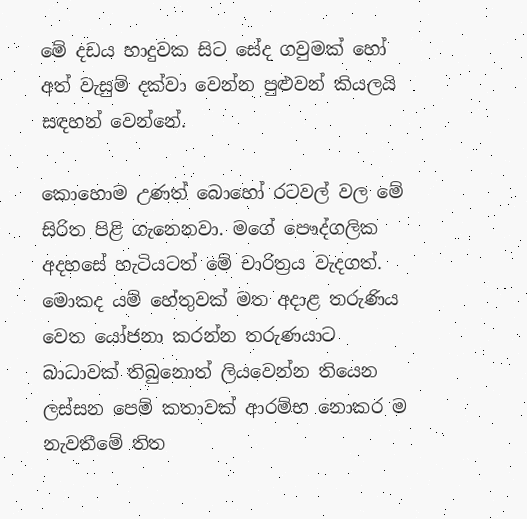මේ දඩය හාදුවක සිට සේද ගවුමක් හෝ අත් වැසුම් දක්වා වෙන්න පුළුවන් කියලයි සඳහන් වෙන්නේ.

කොහොම උණත් බොහෝ රටවල් වල මේ සිරිත පිළි ගැනෙනවා. මගේ පෞද්ගලික අදහසේ හැටියටත් මේ චාරිත්‍රය වැදගත්. මොකද යම් හේතුවක් මත අදාළ තරුණිය වෙත යෝජනා කරන්න තරුණයාට බාධාවක් තිබුනොත් ලියවෙන්න තියෙන ලස්සන පෙම් කතාවක් ආරම්භ නොකර ම නැවතීමේ තිත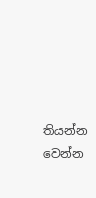තියන්න වෙන්න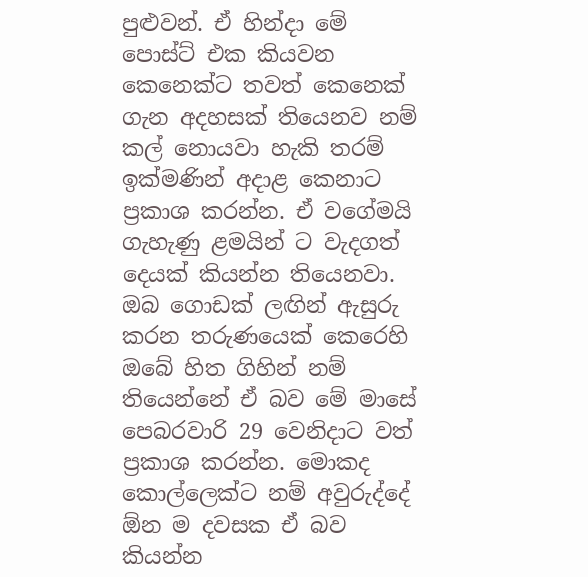පුළුවන්. ඒ හින්දා මේ පොස්ට් එක කියවන කෙනෙක්ට තවත් කෙනෙක් ගැන අදහසක් තියෙනව නම් කල් නොයවා හැකි තරම් ඉක්මණින් අදාළ කෙනාට ප්‍රකාශ කරන්න. ඒ වගේමයි ගැහැණු ළමයින් ට වැදගත් දෙයක් කියන්න තියෙනවා. ඔබ ගොඩක් ලඟින් ඇසුරු කරන තරුණයෙක් කෙරෙහි ඔබේ හිත ගිහින් නම් තියෙන්නේ ඒ බව මේ මාසේ පෙබරවාරි 29 වෙනිදාට වත් ප්‍රකාශ කරන්න. මොකද කොල්ලෙක්ට නම් අවුරුද්දේ ඕන ම දවසක ඒ බව කියන්න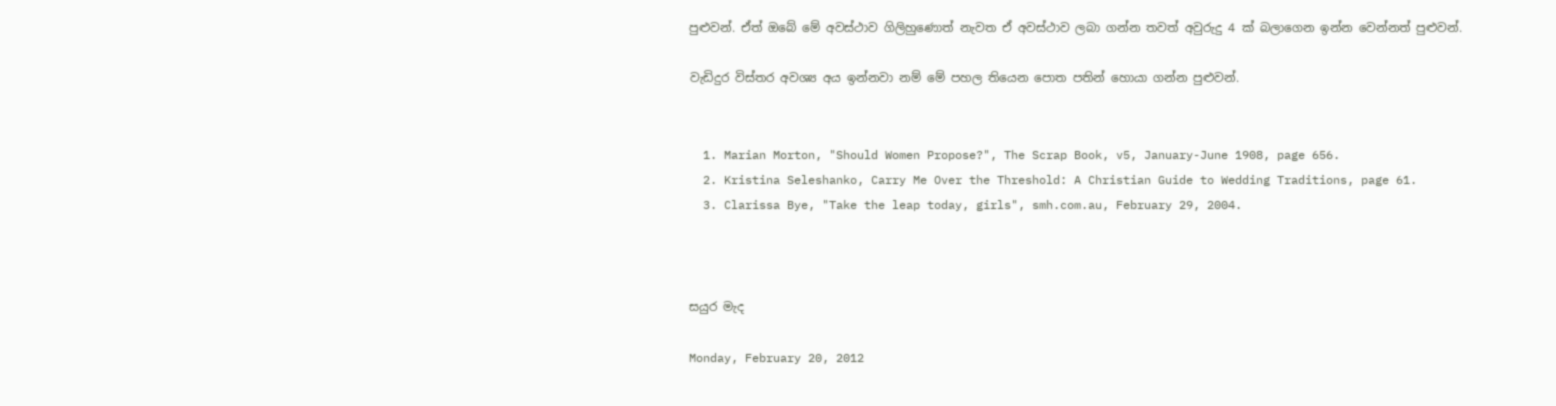පුළුවන්. ඒත් ඔබේ මේ අවස්ථාව ගිලිහුණොත් නැවත ඒ අවස්ථාව ලබා ගන්න තවත් අවුරුදු 4 ක් බලාගෙන ඉන්න වෙන්නත් පුළුවන්.

වැඩිදුර විස්තර අවශ්‍ය අය ඉන්නවා නම් මේ පහල තියෙන පොත පතින් හොයා ගන්න පුළුවන්.


  1. Marian Morton, "Should Women Propose?", The Scrap Book, v5, January-June 1908, page 656.
  2. Kristina Seleshanko, Carry Me Over the Threshold: A Christian Guide to Wedding Traditions, page 61.
  3. Clarissa Bye, "Take the leap today, girls", smh.com.au, February 29, 2004.



සයුර මැද

Monday, February 20, 2012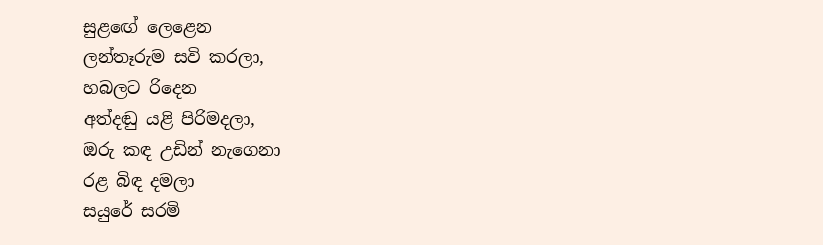සුළඟේ ලෙළෙන
ලන්තෑරුම සවි කරලා,
හබලට රිදෙන
අත්දඬු යළි පිරිමදලා,
ඔරු කඳ උඩින් නැගෙනා
රළ බිඳ දමලා
සයුරේ සරමි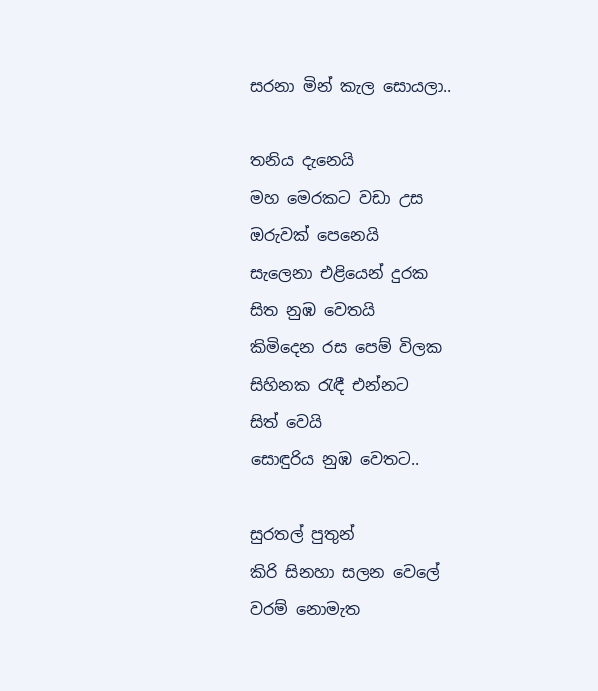සරනා මින් කැල සොයලා..

තනිය දැනෙයි
මහ මෙරකට වඩා උස
ඔරුවක්‌ පෙනෙයි
සැලෙනා එළියෙන් දුරක
සිත නුඹ වෙතයි
කිමිදෙන රස පෙම් විලක
සිහිනක රැඳී එන්නට
සිත් වෙයි
සොඳුරිය නුඹ වෙතට..

සුරතල් පුතුන්
කිරි සිනහා සලන වෙලේ
වරම් නොමැත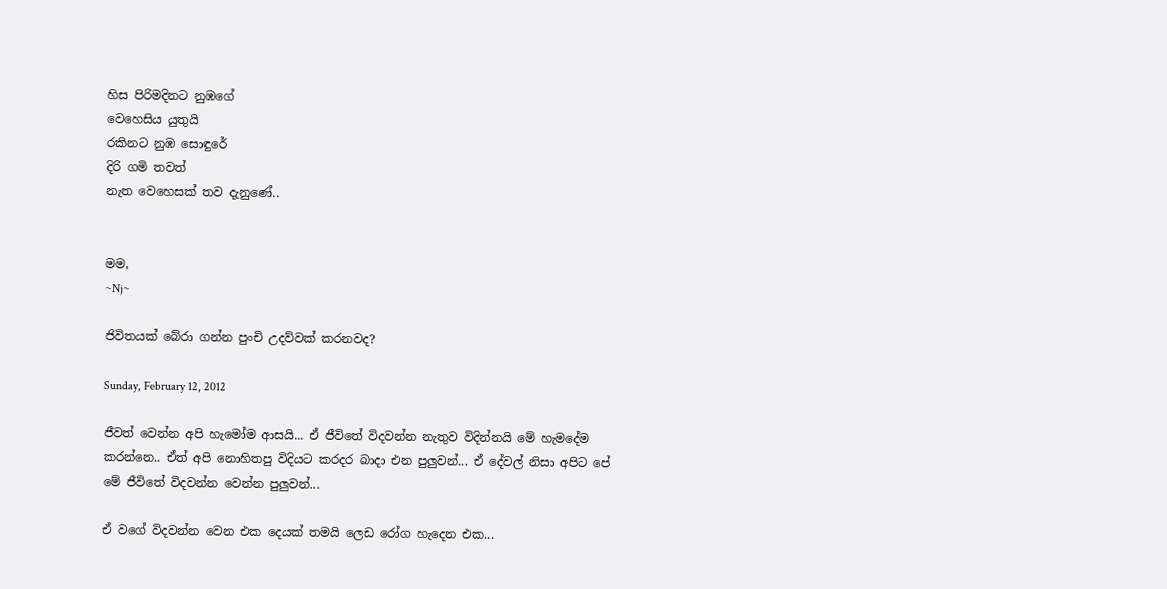හිස පිරිමදිනට නුඹගේ
වෙහෙසිය යුතුයි
රකිනට නුඹ සොඳුරේ
දිරි ගමි තවත්
නැත වෙහෙසක් තව දැනුණේ..


මම,
~Nj~

ජිවිතයක් බේරා ගන්න පුංචි උදව්වක් කරනවද?

Sunday, February 12, 2012

ජීවත් වෙන්න අපි හැමෝම ආසයි... ඒ ජීවිතේ විදවන්න නැතුව විදින්නයි මේ හැමදේම කරන්නෙ.. ඒත් අපි නොහිතපු විදියට කරදර බාදා එන පුලුවන්... ඒ දේවල් නිසා අපිට පේ මේ ජීවිතේ විදවන්න වෙන්න පුලුවන්...

ඒ වගේ විදවන්න වෙන එක දෙයක් තමයි ලෙඩ රෝග හැදෙන එක...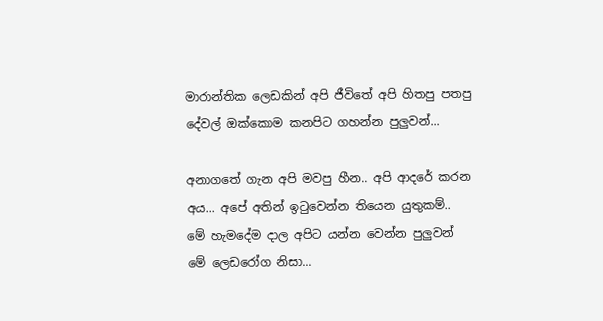මාරාන්තික ලෙඩකින් අපි ජීවිතේ අපි හිතපු පතපු දේවල් ඔක්කොම කනපිට ගහන්න පුලුවන්...

අනාගතේ ගැන අපි මවපු හීන.. අපි ආදරේ කරන අය... අපේ අතින් ඉටුවෙන්න තියෙන යුතුකම්.. මේ හැමදේම දාල අපිට යන්න වෙන්න පුලුවන් මේ ලෙඩරෝග නිසා...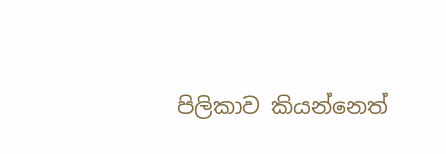පිලිකාව කියන්නෙත්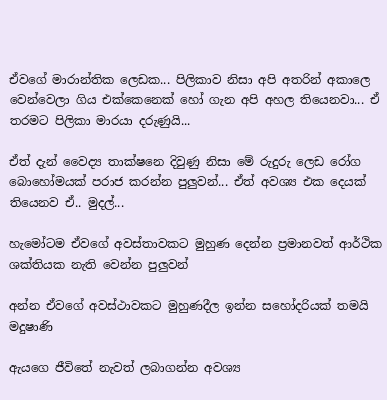ඒවගේ මාරාන්තික ලෙඩක... පිලිකාව නිසා අපි අතරින් අකාලෙ වෙන්වෙලා ගිය එක්කෙනෙක් හෝ ගැන අපි අහල තියෙනවා... ඒ තරමට පිලිකා මාරයා දරුණුයි...

ඒත් දැන් වෛද්‍ය තාක්ෂනෙ දිවුණු නිසා මේ රුදුරු ලෙඩ රෝග බොහෝමයක් පරාජ කරන්න පුලුවන්... ඒත් අව‍ශ්‍ය එක දෙයක් තියෙනව ඒ.. මුදල්...

හැමෝටම ඒවගේ අවස්තාවකට මුහුණ දෙන්න ප්‍රමානවත් ආර්ථික ශක්තියක නැති වෙන්න පුලුවන්

අන්න ඒවගේ අවස්ථාවකට මුහුණදීල ඉන්න සහෝදරියක් තමයි මදුෂාණි

ඇයගෙ ජීවිතේ නැවත් ලබාගන්න අවශ්‍ය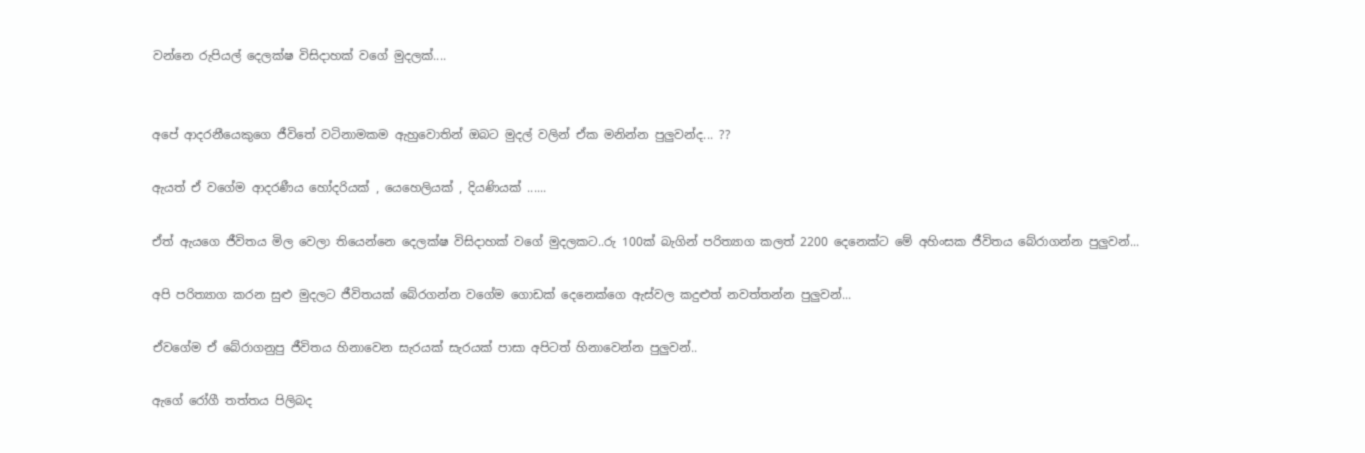වන්නෙ රුපියල් දෙලක්ෂ විසිදාහක් වගේ මුදලක්....


අපේ ආදරනීයෙකුගෙ ජීවිතේ වටිනාමකම ඇහුවොතින් ඔබට මුදල් වලින් ඒක මනින්න පුලුවන්ද... ??

ඇයත් ඒ වගේම ආදරණීය හෝදරියක් , යෙහෙලියක් , දියණියක් ......

ඒත් ඇයගෙ ජීවිතය මිල වෙලා තියෙන්නෙ දෙලක්ෂ විසිදාහක් වගේ මුදලකට..රු 100ක් බැගින් පරිත්‍යාග කලත් 2200 දෙනෙක්ට මේ අහිංසක ජීවිතය බේරාගන්න පුලුවන්...

අපි පරිත්‍යාග කරන සුළු මුදලට ජීවිතයක් බේරගන්න වගේම ගොඩක් දෙනෙක්ගෙ ඇස්වල කදුළුත් නවත්තන්න පුලුවන්...

ඒවගේම ඒ බේරාගනුපු ජීවිතය හිනාවෙන සැරයක් සැරයක් පාසා අපිටත් හිනාවෙන්න පුලුවන්..

ඇගේ රෝගී තත්තය පිලිබද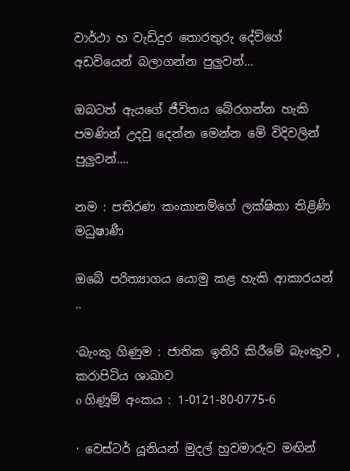වාර්ථා හ වැඩිදුර තොරතුරු දේව්ගේ අඩවියෙන් බලාගන්න පුලුවන්...

ඔබටත් ඇයගේ ජීවිතය බේරගන්න හැකි පමණින් උදවු දෙන්න මෙන්න මේ විදිවලින් පුලුවන්....

නම : පතිරණ කංකානම්ගේ ලක්ෂිකා තිළිණි මධුෂාණී

ඔබේ පරිත්‍යාගය යොමු කළ හැකි ආකාරයන් ..

·බැංකු ගිණුම : ජාතික ඉතිරි කිරීමේ බැංකුව , කරාපිටිය ශාඛාව
o ගිණූම් අංකය : 1-0121-80-0775-6

· වෙස්ටර් යූනියන් මුදල් හුවමාරුව මඟින්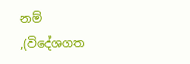නම් ,(විදේශගත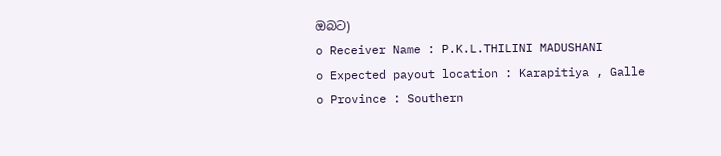ඔබට)
o Receiver Name : P.K.L.THILINI MADUSHANI
o Expected payout location : Karapitiya , Galle
o Province : Southern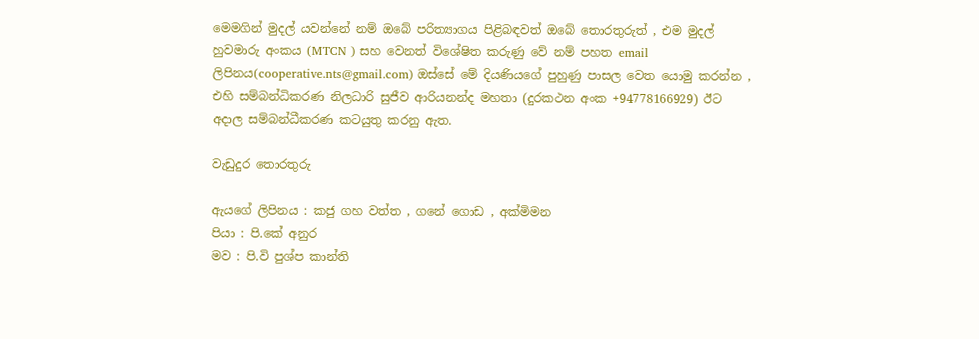මෙමගින් මුදල් යවන්නේ නම් ඔබේ පරිත්‍යාගය පිළිබඳවත් ඔබේ තොරතුරුත් , එම මුදල් හුවමාරු අංකය (MTCN ) සහ වෙනත් විශේෂිත කරුණු වේ නම් පහත email ලිපිනය(cooperative.nts@gmail.com) ඔස්සේ මේ දියණියගේ පුහුණු පාසල වෙත යොමු කරන්න , එහි සම්බන්ධිකරණ නිලධාරි සුජීව ආරියනන්ද මහතා (දුරකථන අංක +94778166929) ඊට අදාල සම්බන්ධීකරණ කටයුතු කරනු ඇත.

වැඩුදුර තොරතුරු

ඇයගේ ලිපිනය : කජු ගහ වත්ත , ගනේ ගොඩ , අක්මිමන
පියා : පි.කේ අනුර
මව : පි.වි පුශ්ප කාන්ති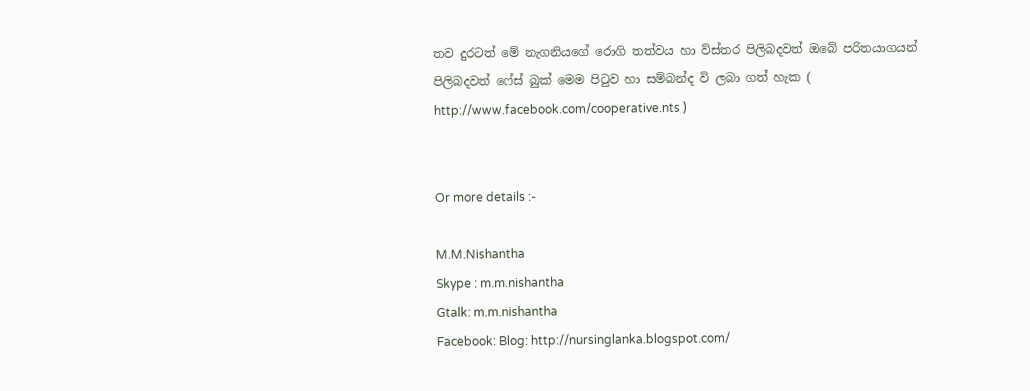තව දුරටත් මේ නැගනියගේ රොගි තත්වය හා ව්ස්තර පිලිබදවත් ඔබේ පරිතයාගයන් පිලිබදවත් ෆේස් බුක් මෙම පි‍ටුව හා සම්බන්ද වි ලබා ගත් හැක ( http://www.facebook.com/cooperative.nts )


Or more details :-

M.M.Nishantha
Skype : m.m.nishantha
Gtalk: m.m.nishantha
Facebook: Blog: http://nursinglanka.blogspot.com/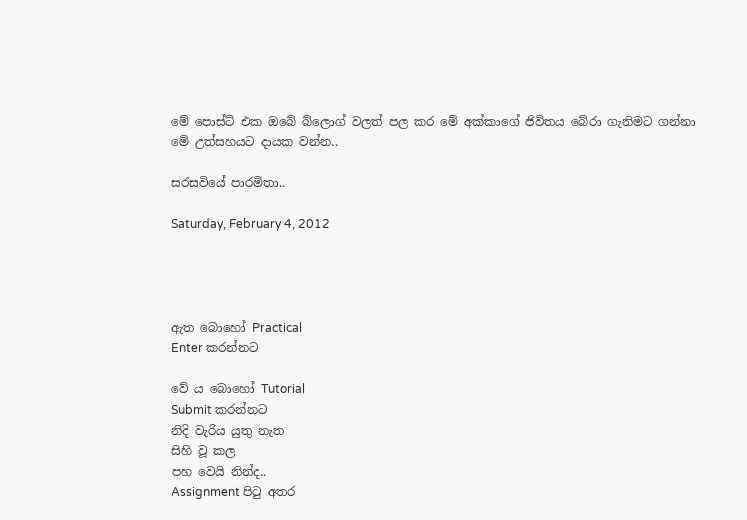මේ පොස්ට් එක ඔබේ බ්ලොග් වලත් පල කර මේ අක්කාගේ ජිවිතය බේරා ගැනිමට ගන්නා මේ උත්සහයට දායක වන්න..

සරසවියේ පාරමිතා..

Saturday, February 4, 2012




ඇත බොහෝ Practical
Enter කරන්නට

වේ ය බොහෝ Tutorial
Submit කරන්නට
නිදි වැරිය යුතු නැත
සිහි වූ කල
පහ වෙයි නින්ද..
Assignment පිටු අතර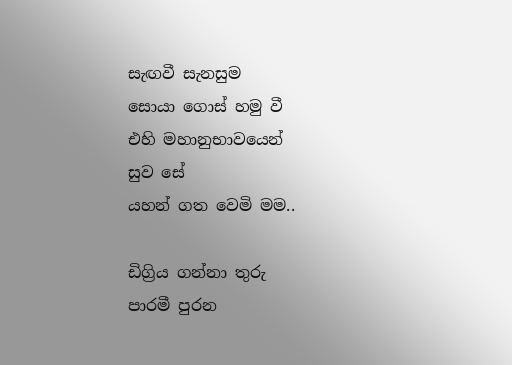සැඟවී සැනසුම
සොයා ගොස් හමු වී
එහි මහානුභාවයෙන්
සුව සේ
යහන් ගත වෙමි මම..

ඩිග්‍රිය ගන්නා තුරු
පාරමී පුරන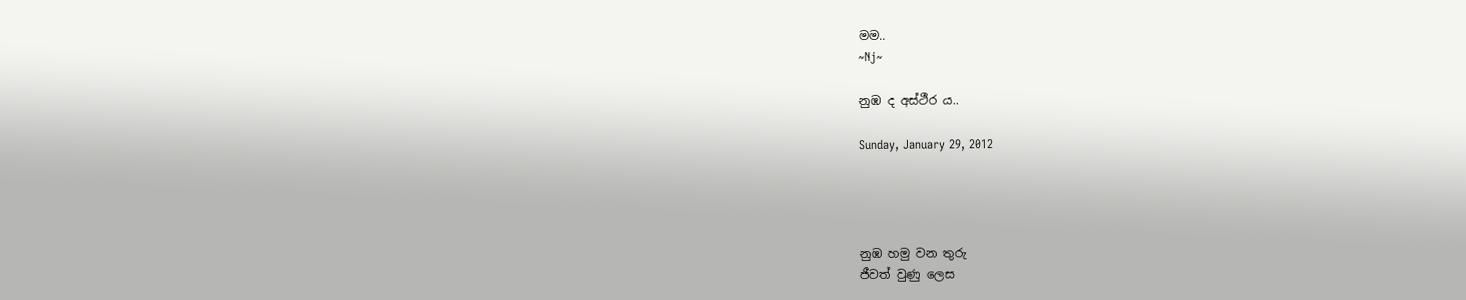මම..
~Nj~

නුඹ ද අස්ථීර ය..

Sunday, January 29, 2012




නුඹ හමු වන තුරු
ජීවත් වුණු ලෙස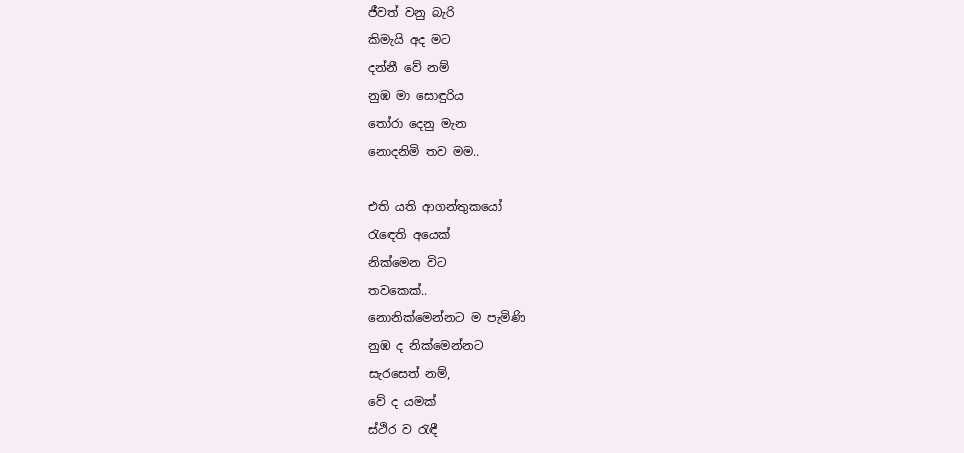ජීවත් වනු බැරි
කිමැයි අද මට
දන්නී වේ නම්
නුඹ මා සොඳුරිය
තෝරා දෙනු මැන
නොදනිමි තව මම..

එති යති ආගන්තුකයෝ
රැඳෙති අයෙක්
නික්මෙන විට
තවකෙක්..
නොනික්මෙන්නට ම පැමිණි
නුඹ ද නික්මෙන්නට
සැරසෙත් නම්,
වේ ද යමක්
ස්ථිර ව රැඳී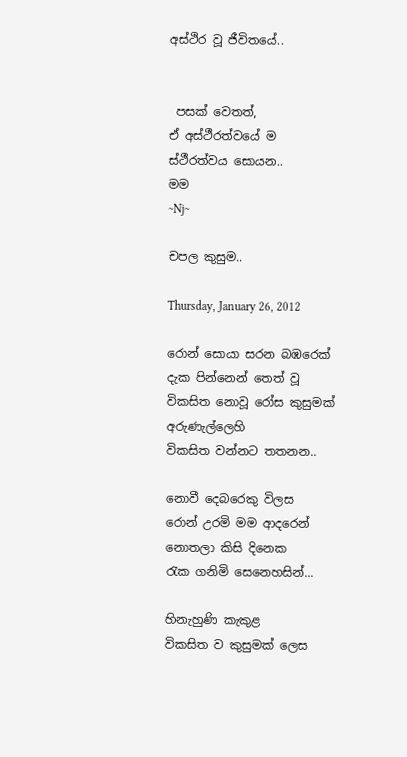අස්ථිර වූ ජීවිතයේ..


 පසක් වෙතත්,
ඒ අස්ථීරත්වයේ ම
ස්ථීරත්වය සොයන..
මම
~Nj~

චපල කුසුම..

Thursday, January 26, 2012

රොන් සොයා සරන බඹරෙක්
දැක පින්නෙන් තෙත් වූ
විකසිත නොවූ රෝස කුසුමක්
අරුණැල්ලෙහි
විකසිත වන්නට තතනන..

නොවී දෙබරෙකු විලස
රොන් උරමි මම ආදරෙන්
නොතලා කිසි දිනෙක
රැක ගනිමි සෙනෙහසින්...

හිනැහුණි කැකුළ
විකසිත ව කුසුමක් ලෙස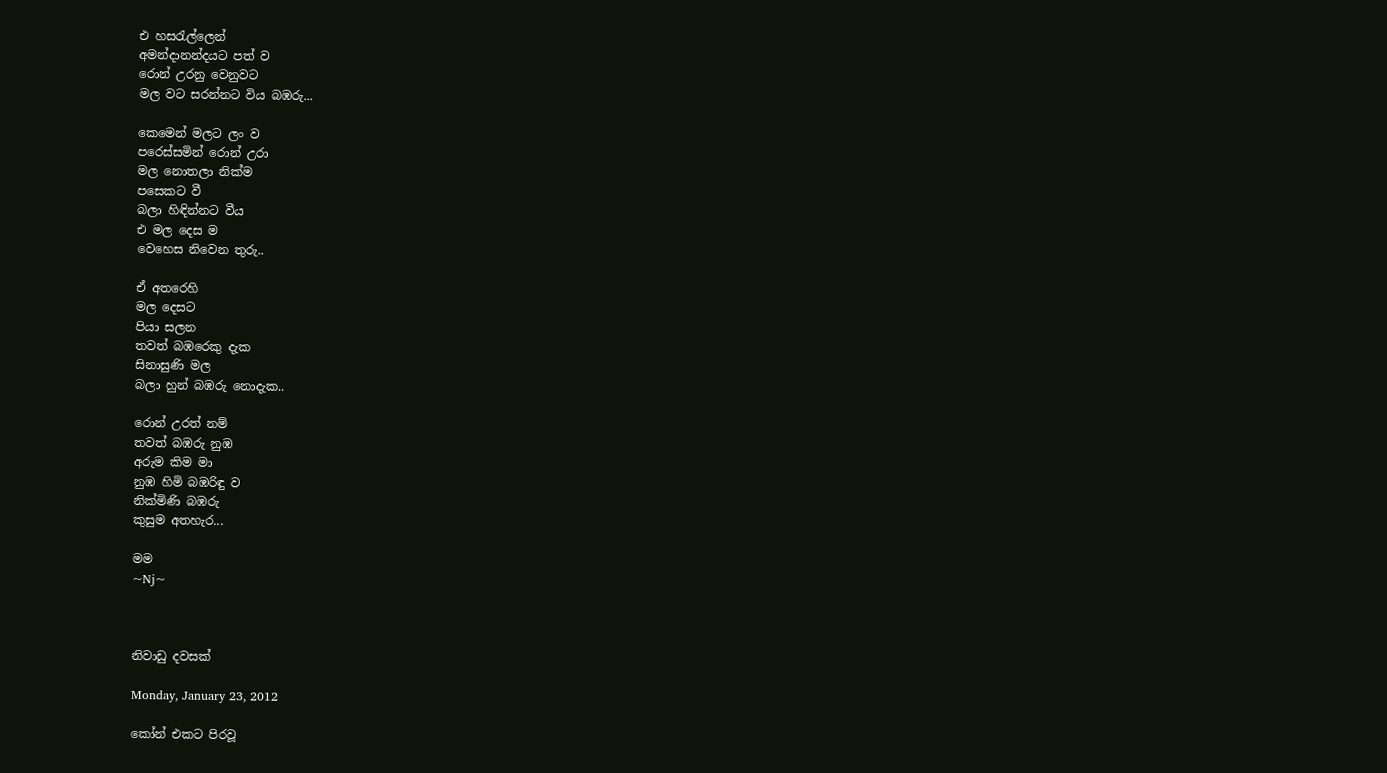එ හසරැල්ලෙන්
අමන්දානන්දයට පත් ව
රොන් උරනු වෙනුවට
මල වට සරන්නට විය බඹරු...

කෙමෙන් මලට ලං ව
පරෙස්සමින් රොන් උරා
මල නොතලා නික්ම
පසෙකට වී
බලා හිඳින්නට වීය
එ මල දෙස ම
වෙහෙස නිවෙන තුරු..

ඒ අතරෙහි
මල දෙසට
පියා සලන
තවත් බඹරෙකු දැක
සිනාසුණි මල
බලා හුන් බඹරු නොදැක..

රොන් උරත් නම්
තවත් බඹරු නුඹ
අරුම කිම මා
නුඹ හිමි බඹරිඳු ව
නික්මිණි බඹරු
කුසුම අතහැර...

මම
~Nj~



නිවාඩු දවසක්

Monday, January 23, 2012

කෝන් එකට පිරවූ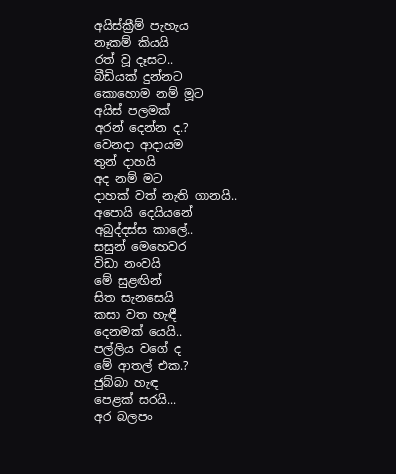අයිස්ක්‍රීම් පැහැය
නෑකම් කියයි
රත් වූ දෑසට..
බීඩියක් දුන්නට
කොහොම නම් මූට
අයිස් පලමක්
අරන් දෙන්න ද.?
වෙනදා ආදායම
තුන් දාහයි
අද නම් මට
දාහක් වත් නැති ගානයි..
අපොයි දෙයියනේ
අබුද්දස්ස කාලේ..
සසුන් මෙහෙවර
විඩා නංවයි
මේ සුළඟින්
සිත සැනසෙයි
කසා වත හැඳී
දෙනමක් යෙයි..
පල්ලිය වගේ ද
මේ ආතල් එක.?
ජුබ්බා හැඳ
පෙළක් සරයි...
අර බලපං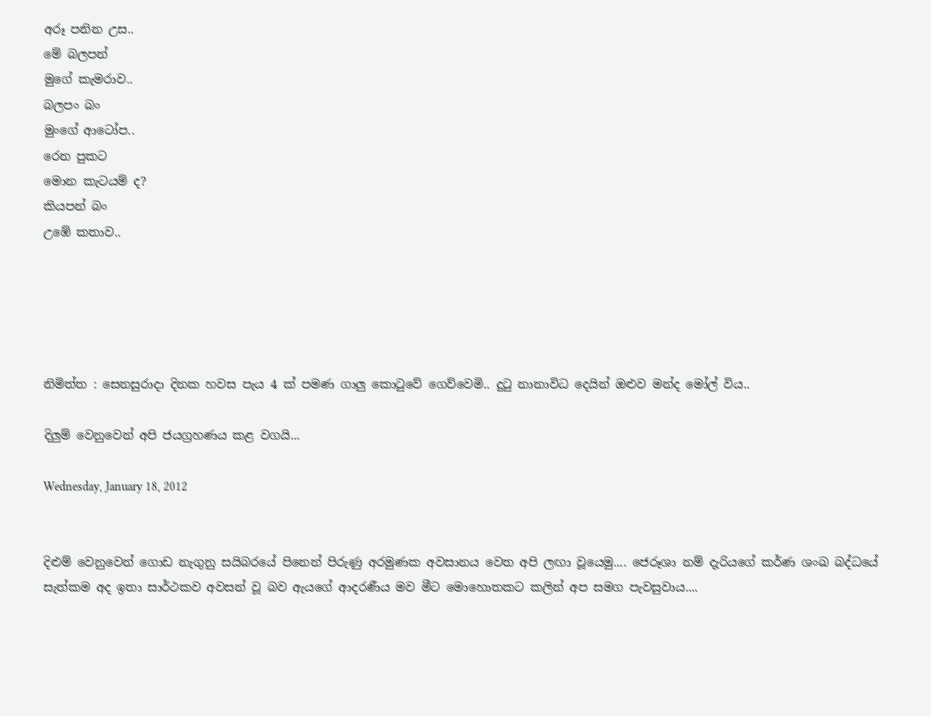අරූ පනින උස..
මේ බලපන්
මුගේ කැමරාව..
බලපං බං
මුංගේ ආටෝප..
රෙන පුකට
මොන කැටයම් ද?
කියපන් බං
උඹේ කතාව..





නිමිත්ත : සෙනසුරාදා දිනක හවස පැය 4 ක් පමණ ගාලු කොටුවේ ගෙව්වෙමි.. දුටු නානාවිධ දෙයින් ඔළුව මන්ද මෝල් විය..

දිලුම් වෙනුවෙන් අපි ජයග්‍රහණය කළ වගයි...

Wednesday, January 18, 2012


දිළුම් වෙනුවෙන් ගොඩ නැගුනු සයිබරයේ පිනෙන් පිරුණු අරමුණක අවසානය වෙත අපි ලඟා වූයෙමු.... ජෙරූශා නම් දැරියගේ කර්ණ ශංඛ බද්ධයේ සැත්කම අද ඉතා සාර්ථකව අවසන් වූ බව ඇයගේ ආදරණීය මව මීට මොහොතකට කලින් අප සමග පැවසුවාය....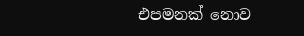එපමනක් නොව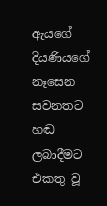ඇයගේ දියණියගේ නෑසෙන සවනතට හඬ ලබාදීමට එකතු වූ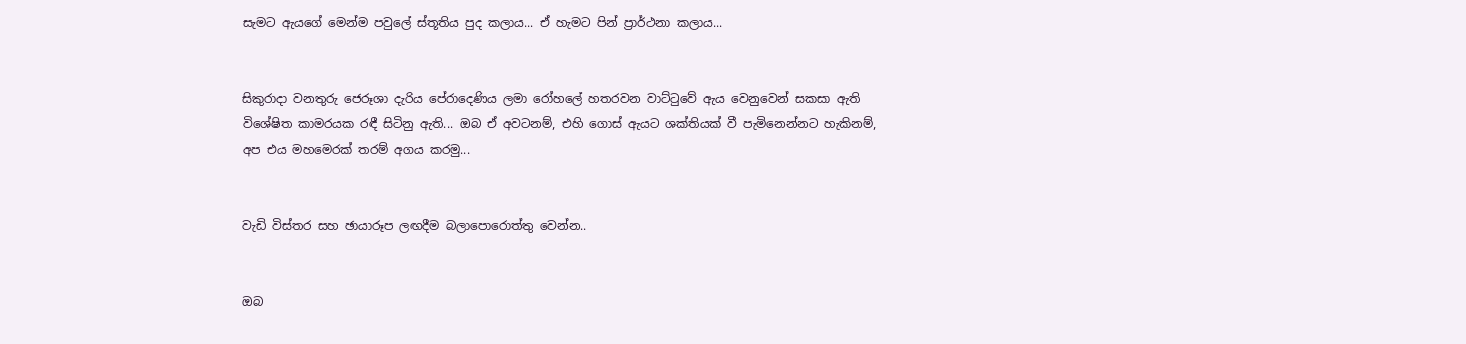සැමට ඇයගේ මෙන්ම පවුලේ ස්තූතිය පුද කලාය... ඒ හැමට පින් ප්‍රාර්ථනා කලාය...


සිකුරාදා වනතුරු ජෙරූශා දැරිය පේරාදෙණිය ලමා රෝහලේ හතරවන වාට්ටුවේ ඇය වෙනුවෙන් සකසා ඇති විශේෂිත කාමරයක රඳී සිටිනු ඇති... ඔබ ඒ අවටනම්, එහි ගොස් ඇයට ශක්තියක් වී පැමිනෙන්නට හැකිනම්, අප එය මහමෙරක් තරම් අගය කරමු...


වැඩි විස්තර සහ ඡායාරූප ලඟදීම බලාපොරොත්තු වෙන්න..


ඔබ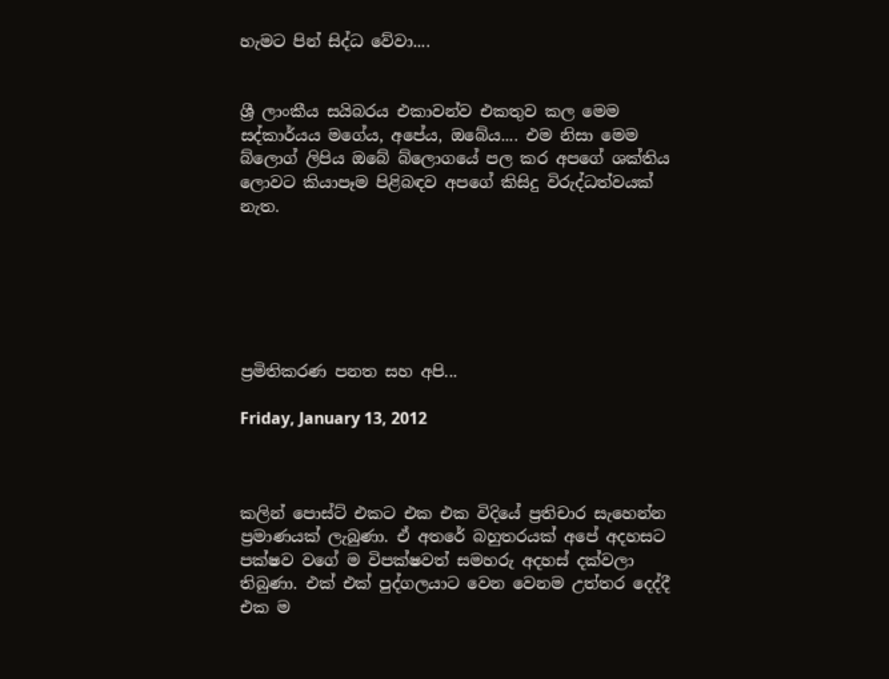හැමට පින් සිද්ධ වේවා....


ශ්‍රී ලාංකීය සයිබරය එකාවන්ව එකතුව කල මෙම සද්කාර්යය මගේය, අපේය, ඔබේය.... එම නිසා මෙම බ්ලොග් ලිපිය ඔබේ බ්ලොගයේ පල කර අපගේ ශක්තිය ලොවට කියාපෑම පිළිබඳව අපගේ කිසිදු විරුද්ධත්වයක් නැත.






ප්‍රමිතිකරණ පනත සහ අපි...

Friday, January 13, 2012



කලින් පොස්ට් එකට එක එක විදියේ ප්‍රතිචාර සැහෙන්න ප්‍රමාණයක් ලැබුණා. ඒ අතරේ බහුතරයක් අපේ අදහසට පක්ෂව වගේ ම විපක්ෂවත් සමහරු අදහස් දක්වලා තිබුණා. එක් එක් පුද්ගලයාට වෙන වෙනම උත්තර දෙද්දී එක ම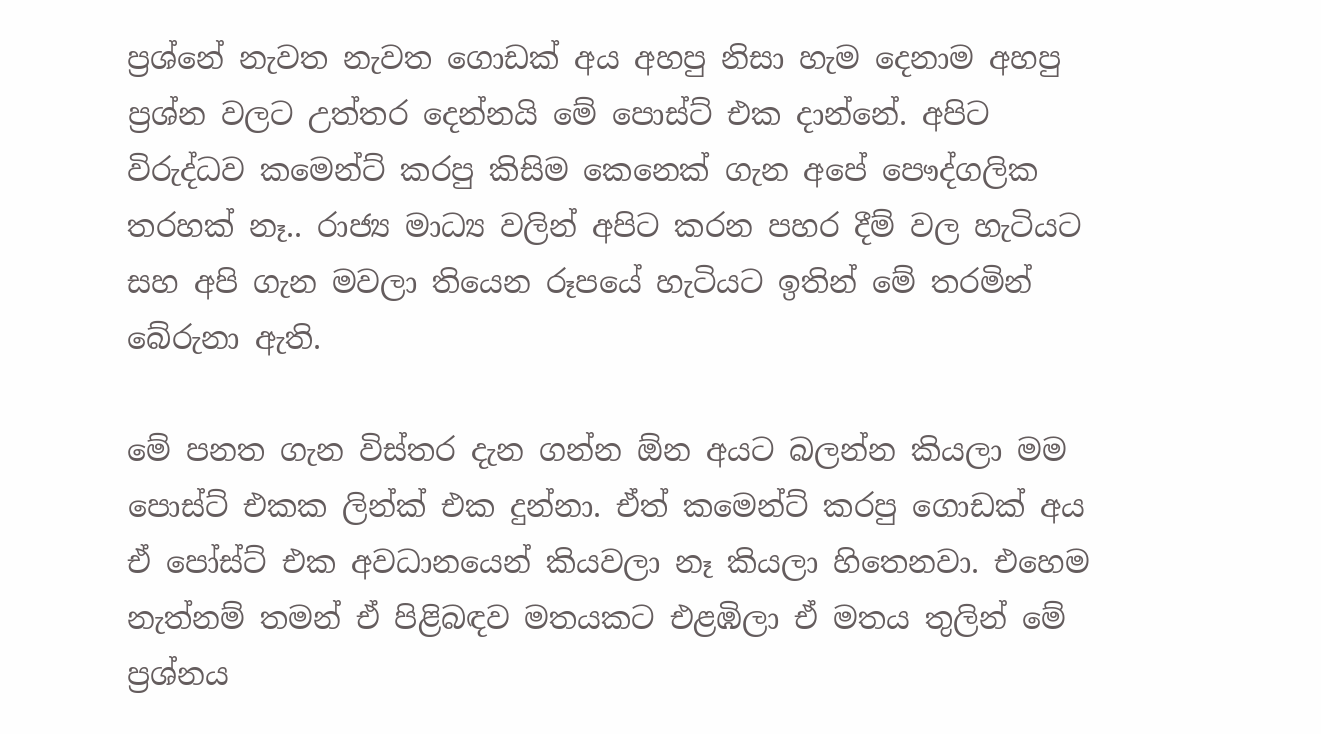ප්‍රශ්නේ නැවත නැවත ගොඩක් අය අහපු නිසා හැම දෙනාම අහපු ප්‍රශ්න වලට උත්තර දෙන්නයි මේ පොස්ට් එක දාන්නේ. අපිට විරුද්ධව කමෙන්ට් කරපු කිසිම කෙනෙක් ගැන අපේ පෞද්ගලික තරහක් නෑ.. රාජ්‍ය මාධ්‍ය වලින් අපිට කරන පහර දීම් වල හැටියට සහ අපි ගැන මවලා තියෙන රූපයේ හැටියට ඉතින් මේ තරමින් බේරුනා ඇති.

මේ පනත ගැන විස්තර දැන ගන්න ඕන අයට බලන්න කියලා මම පොස්ට් එකක ලින්ක් එක දුන්නා. ඒත් කමෙන්ට් කරපු ගොඩක් අය ඒ පෝස්ට් එක අවධානයෙන් කියවලා නෑ කියලා හිතෙනවා. එහෙම නැත්නම් තමන් ඒ පිළිබඳව මතයකට එළඹිලා ඒ මතය තුලින් මේ ප්‍රශ්නය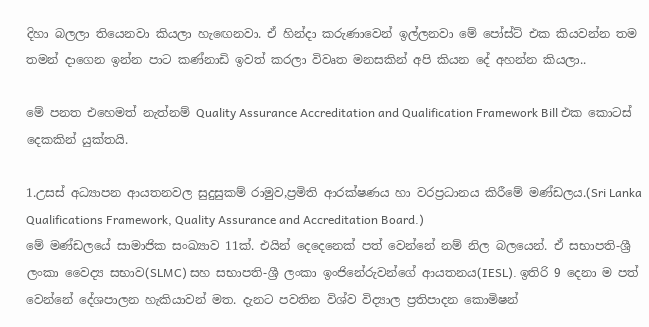දිහා බලලා තියෙනවා කියලා හැඟෙනවා. ඒ හින්දා කරුණාවෙන් ඉල්ලනවා මේ පෝස්ට් එක කියවන්න තම තමන් දාගෙන ඉන්න පාට කණ්නාඩි ඉවත් කරලා විවෘත මනසකින් අපි කියන දේ අහන්න කියලා..

මේ පනත එහෙමත් නැත්නම් Quality Assurance Accreditation and Qualification Framework Bill එක කොටස් දෙකකින් යුක්තයි.

1.උසස් අධ්‍යාපන ආයතනවල සුදුසුකම් රාමුව,ප්‍රමිති ආරක්ෂණය හා වරප්‍රධානය කිරීමේ මණ්ඩලය.(Sri Lanka Qualifications Framework, Quality Assurance and Accreditation Board.)
මේ මණ්ඩලයේ සාමාජික සංඛ්‍යාව 11ක්. එයින් දෙදෙනෙක් පත් වෙන්නේ නම් නිල බලයෙන්. ඒ සභාපති-ශ්‍රී ලංකා වෛද්‍ය සභාව(SLMC) සහ සභාපති-ශ්‍රී ලංකා ඉංජිනේරුවන්ගේ ආයතනය(IESL). ඉතිරි 9 දෙනා ම පත් වෙන්නේ දේශපාලන හැකියාවන් මත. දැනට පවතින විශ්ව විද්‍යාල ප්‍රතිපාදන කොමිෂන්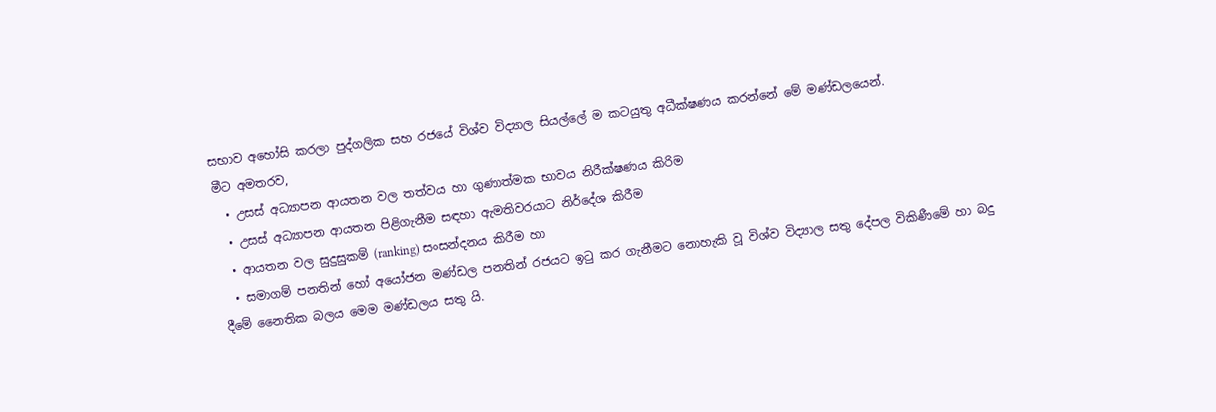සභාව අහෝසි කරලා පුද්ගලික සහ රජයේ විශ්ව විද්‍යාල සියල්ලේ ම කටයුතු අධීක්ෂණය කරන්නේ මේ මණ්ඩලයෙන්.
මීට අමතරව,
  • උසස් අධ්‍යාපන ආයතන වල තත්වය හා ගුණාත්මක භාවය නිරීක්ෂණය කිරිම
  • උසස් අධ්‍යාපන ආයතන පිළිගැනීම සඳහා ඇමතිවරයාට නිර්දේශ කිරීම
  • ආයතන වල සුදුසුකම් (ranking) සංසන්දනය කිරීම හා
  • සමාගම් පනතින් හෝ අයෝජන මණ්ඩල පනතින් රජයට ඉටු කර ගැනීමට නොහැකි වූ විශ්ව විද්‍යාල සතු දේපල විකිණීමේ හා බදු දීමේ නෛතික බලය මෙම මණ්ඩලය සතු යි.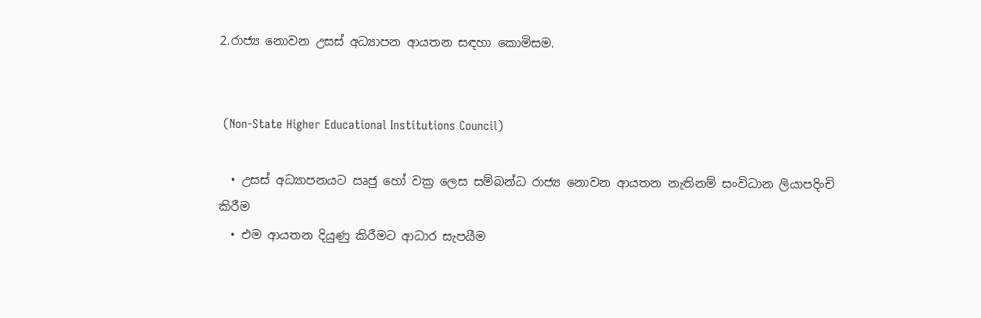2.රාජ්‍ය නොවන උසස් අධ්‍යාපන ආයතන සඳහා කොමිසම.


 (Non-State Higher Educational Institutions Council)

  • උසස් අධ්‍යාපනයට ඍජු හෝ වක්‍ර ලෙස සම්බන්ධ රාජ්‍ය නොවන ආයතන නැතිනම් සංවිධාන ලියාපදිංචි කිරීම
  • එම ආයතන දියුණු කිරීමට ආධාර සැපයීම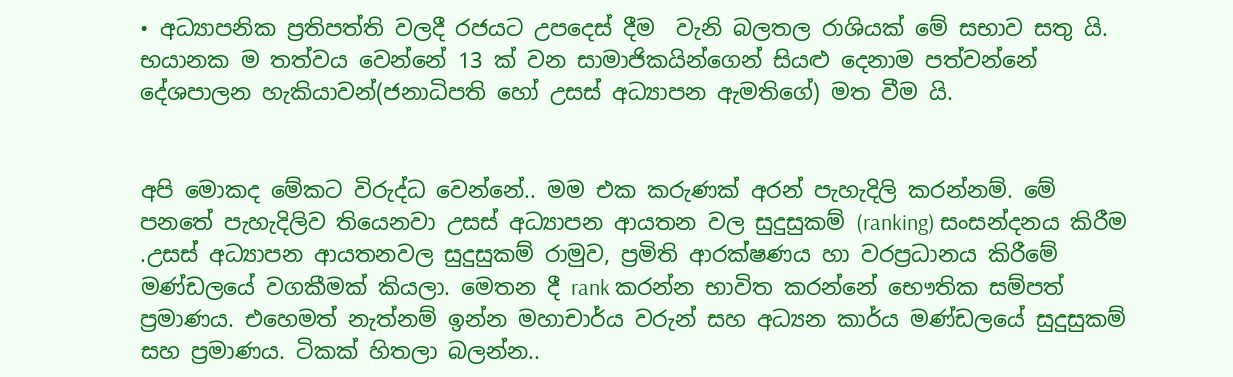• අධ්‍යාපනික ප්‍රතිපත්ති වලදී රජයට උපදෙස් දීම  වැනි බලතල රාශියක් මේ සභාව සතු යි.
භයානක ම තත්වය වෙන්නේ 13 ක් වන සාමාජිකයින්ගෙන් සියළු දෙනාම පත්වන්නේ දේශපාලන හැකියාවන්(ජනාධිපති හෝ උසස් අධ්‍යාපන ඇමතිගේ) මත වීම යි.


අපි මොකද මේකට විරුද්ධ වෙන්නේ.. මම එක කරුණක් අරන් පැහැදිලි කරන්නම්. මේ පනතේ පැහැදිලිව තියෙනවා උසස් අධ්‍යාපන ආයතන වල සුදුසුකම් (ranking) සංසන්දනය කිරීම .උසස් අධ්‍යාපන ආයතනවල සුදුසුකම් රාමුව, ප්‍රමිති ආරක්ෂණය හා වරප්‍රධානය කිරීමේ මණ්ඩලයේ වගකීමක් කියලා. මෙතන දී rank කරන්න භාවිත කරන්නේ භෞතික සම්පත් ප්‍රමාණය. එහෙමත් නැත්නම් ඉන්න මහාචාර්ය වරුන් සහ අධ්‍යන කාර්ය මණ්ඩලයේ සුදුසුකම් සහ ප්‍රමාණය. ටිකක් හිතලා බලන්න..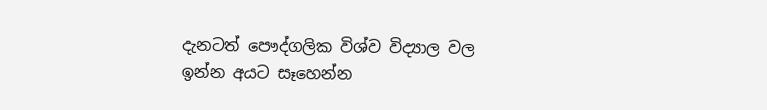දැනටත් පෞද්ගලික විශ්ව විද්‍යාල වල ඉන්න අයට සෑහෙන්න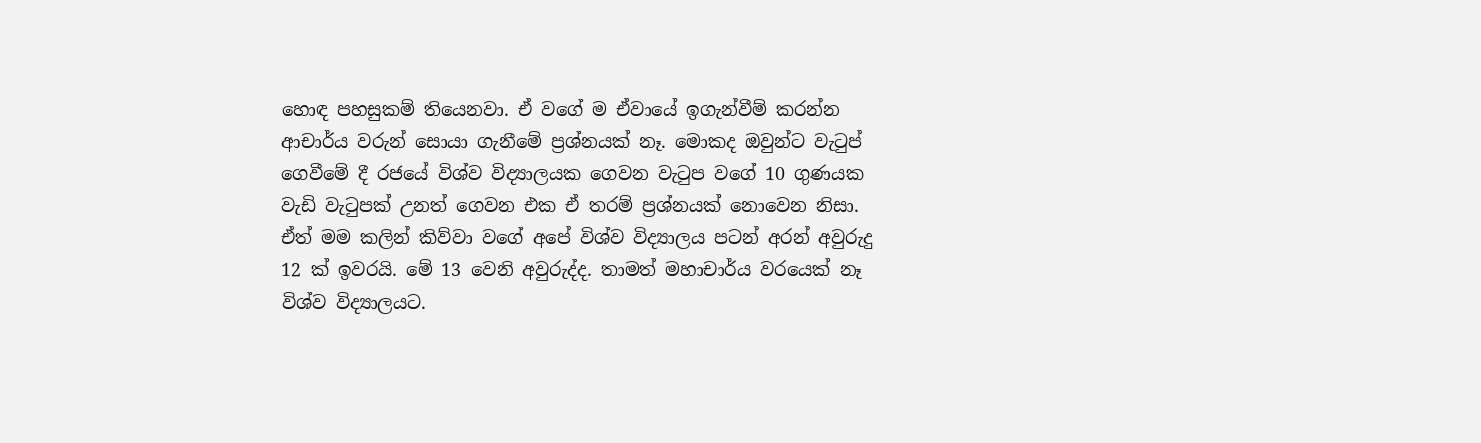හොඳ පහසුකම් තියෙනවා. ඒ වගේ ම ඒවායේ ඉගැන්වීම් කරන්න ආචාර්ය වරුන් සොයා ගැනීමේ ප්‍රශ්නයක් නෑ. මොකද ඔවුන්ට වැටුප් ගෙවීමේ දී රජයේ විශ්ව විද්‍යාලයක ගෙවන වැටුප වගේ 10 ගුණයක වැඩි වැටුපක් උනත් ගෙවන එක ඒ තරම් ප්‍රශ්නයක් නොවෙන නිසා. ඒත් මම කලින් කිව්වා වගේ අපේ විශ්ව විද්‍යාලය පටන් අරන් අවුරුදු 12 ක් ඉවරයි. මේ 13 වෙනි අවුරුද්ද. තාමත් මහාචාර්ය වරයෙක් නෑ විශ්ව විද්‍යාලයට.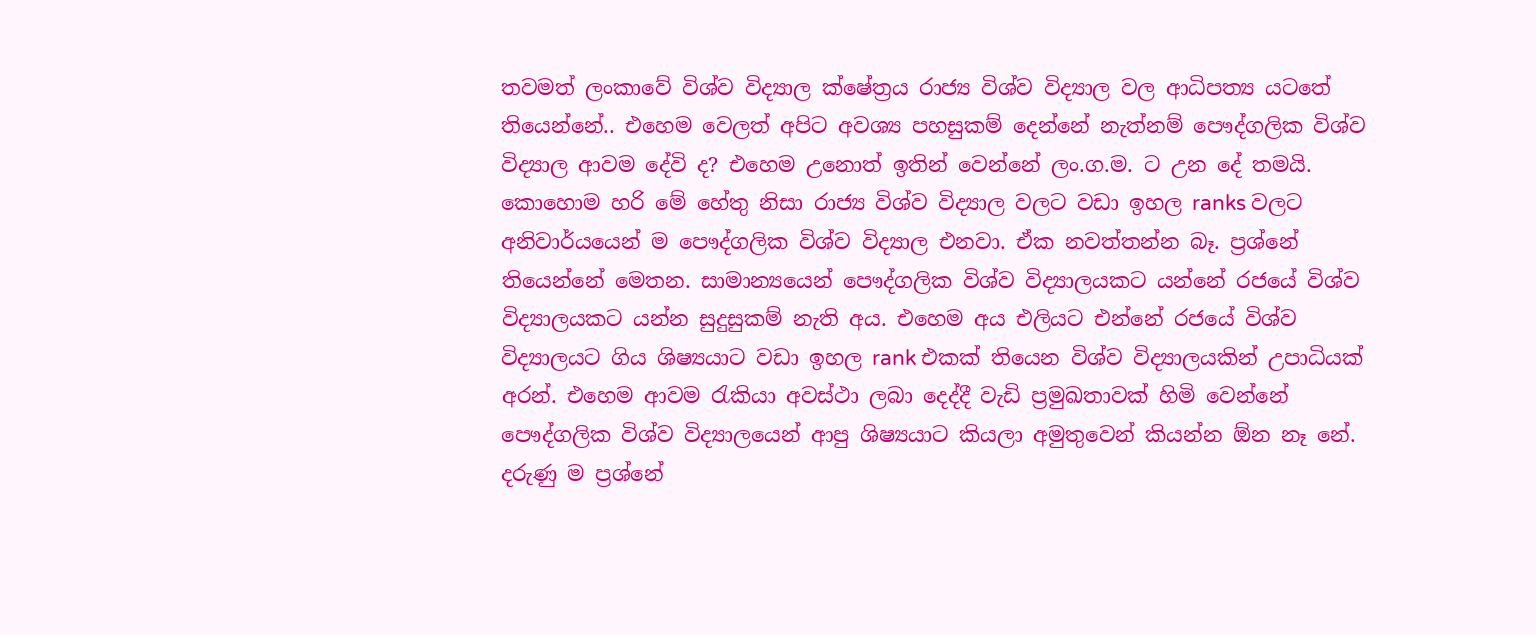තවමත් ලංකාවේ විශ්ව විද්‍යාල ක්ෂේත්‍රය රාජ්‍ය විශ්ව විද්‍යාල වල ආධිපත්‍ය යටතේ තියෙන්නේ.. එහෙම වෙලත් අපිට අවශ්‍ය පහසුකම් දෙන්නේ නැත්නම් පෞද්ගලික විශ්ව විද්‍යාල ආවම දේවි ද? එහෙම උනොත් ඉතින් වෙන්නේ ලං.ග.ම. ට උන දේ තමයි. කොහොම හරි මේ හේතු නිසා රාජ්‍ය විශ්ව විද්‍යාල වලට වඩා ඉහල ranks වලට අනිවාර්යයෙන් ම පෞද්ගලික විශ්ව විද්‍යාල එනවා. ඒක නවත්තන්න බෑ. ප්‍රශ්නේ තියෙන්නේ මෙතන. සාමාන්‍යයෙන් පෞද්ගලික විශ්ව විද්‍යාලයකට යන්නේ රජයේ විශ්ව විද්‍යාලයකට යන්න සුදුසුකම් නැති අය. එහෙම අය එලියට එන්නේ රජයේ විශ්ව විද්‍යාලයට ගිය ශිෂ්‍යයාට වඩා ඉහල rank එකක් තියෙන විශ්ව විද්‍යාලයකින් උපාධියක්‌ අරන්. එහෙම ආවම රැකියා අවස්ථා ලබා දෙද්දී වැඩි ප්‍රමුඛතාවක් හිමි වෙන්නේ පෞද්ගලික විශ්ව විද්‍යාලයෙන් ආපු ශිෂ්‍යයාට කියලා අමුතුවෙන් කියන්න ඕන නෑ නේ. දරුණු ම ප්‍රශ්නේ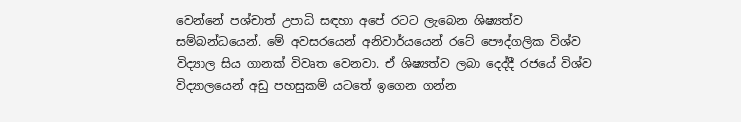වෙන්නේ පශ්චාත් උපාධි සඳහා අපේ රටට ලැබෙන ශිෂ්‍යත්ව සම්බන්ධයෙන්. මේ අවසරයෙන් අනිවාර්යයෙන් රටේ පෞද්ගලික විශ්ව විද්‍යාල සිය ගානක් විවෘත වෙනවා. ඒ ශිෂ්‍යත්ව ලබා දෙද්දී රජයේ විශ්ව විද්‍යාලයෙන් අඩු පහසුකම් යටතේ ඉගෙන ගන්න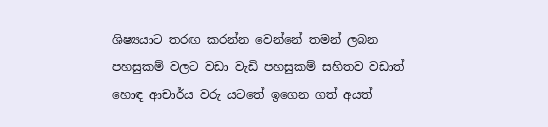ශිෂ්‍යයාට තරඟ කරන්න වෙන්නේ තමන් ලබන පහසුකම් වලට වඩා වැඩි පහසුකම් සහිතව වඩාත් හොඳ ආචාර්ය වරු යටතේ ඉගෙන ගත් අයත්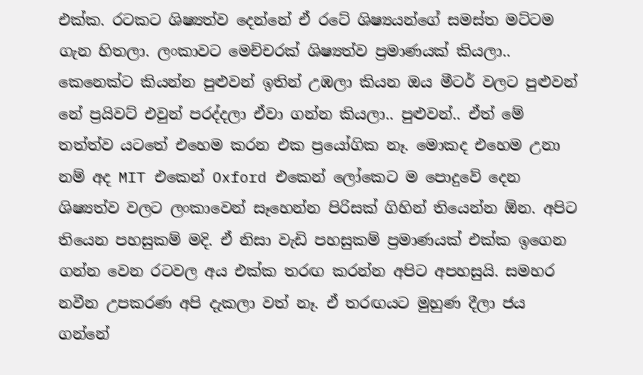එක්ක. රටකට ශිෂ්‍යත්ව දෙන්නේ ඒ රටේ ශිෂ්‍යයන්ගේ සමස්ත මට්ටම ගැන හිතලා. ලංකාවට මෙච්චරක් ශිෂ්‍යත්ව ප්‍රමාණයක් කියලා.. කෙනෙක්ට කියන්න පුළුවන් ඉතින් උඹලා කියන ඔය මීටර් වලට පුළුවන් නේ ප්‍රයිවට් එවුන් පරද්දලා ඒවා ගන්න කියලා.. පුළුවන්.. ඒත් මේ තත්ත්ව යටතේ එහෙම කරන එක ප්‍රයෝගික නෑ. මොකද එහෙම උනා නම් අද MIT එකෙන් Oxford එකෙන් ලෝකෙට ම පොදුවේ දෙන ශිෂ්‍යත්ව වලට ලංකාවෙන් සෑහෙන්න පිරිසක් ගිහින් තියෙන්න ඕන. අපිට තියෙන පහසුකම් මදි. ඒ නිසා වැඩි පහසුකම් ප්‍රමාණයක් එක්ක ඉගෙන ගන්න වෙන රටවල අය එක්ක තරඟ කරන්න අපිට අපහසුයි. සමහර නවීන උපකරණ අපි දැකලා වත් නෑ. ඒ තරඟයට මුහුණ දීලා ජය ගන්නේ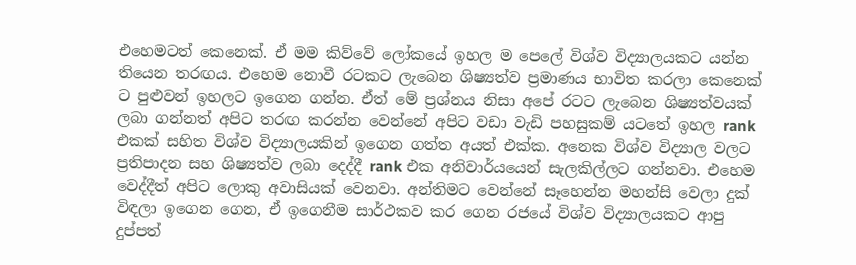එහෙමටත් කෙනෙක්. ඒ මම කිව්වේ ලෝකයේ ඉහල ම පෙලේ විශ්ව විද්‍යාලයකට යන්න තියෙන තරඟය. එහෙම නොවී රටකට ලැබෙන ශිෂ්‍යත්ව ප්‍රමාණය භාවිත කරලා කෙනෙක් ට පුළුවන් ඉහලට ඉගෙන ගන්න. ඒත් මේ ප්‍රශ්නය නිසා අපේ රටට ලැබෙන ශිෂ්‍යත්වයක් ලබා ගන්නත් අපිට තරඟ කරන්න වෙන්නේ අපිට වඩා වැඩි පහසුකම් යටතේ ඉහල rank එකක් සහිත විශ්ව විද්‍යාලයකින් ඉගෙන ගත්ත අයත් එක්ක. අනෙක විශ්ව විද්‍යාල වලට ප්‍රතිපාදන සහ ශිෂ්‍යත්ව ලබා දෙද්දී rank එක අනිවාර්යයෙන් සැලකිල්ලට ගන්නවා. එහෙම වෙද්දීත් අපිට ලොකු අවාසියක් වෙනවා. අන්තිමට වෙන්නේ සෑහෙන්න මහන්සි වෙලා දුක් විඳලා ඉගෙන ගෙන, ඒ ඉගෙනීම සාර්ථකව කර ගෙන රජයේ විශ්ව විද්‍යාලයකට ආපු  දුප්පත්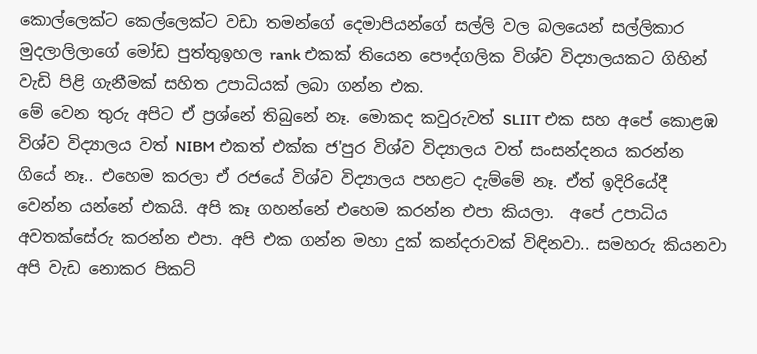කොල්ලෙක්ට කෙල්ලෙක්ට වඩා තමන්ගේ දෙමාපියන්ගේ සල්ලි වල බලයෙන් සල්ලිකාර මුදලාලිලාගේ මෝඩ පුත්තුඉහල rank එකක් තියෙන පෞද්ගලික විශ්ව විද්‍යාලයකට ගිහින් වැඩි පිළි ගැනීමක් සහිත උපාධියක්‌ ලබා ගන්න එක.
මේ වෙන තුරු අපිට ඒ ප්‍රශ්නේ තිබුනේ නෑ. මොකද කවුරුවත් SLIIT එක සහ අපේ කොළඹ විශ්ව විද්‍යාලය වත් NIBM එකත් එක්ක ජ'පුර විශ්ව විද්‍යාලය වත් සංසන්දනය කරන්න ගියේ නෑ.. එහෙම කරලා ඒ රජයේ විශ්ව විද්‍යාලය පහළට දැම්මේ නෑ. ඒත් ඉදිරියේදී වෙන්න යන්නේ එකයි. අපි කෑ ගහන්නේ එහෙම කරන්න එපා කියලා.  අපේ උපාධිය අවතක්සේරු කරන්න එපා. අපි එක ගන්න මහා දුක් කන්දරාවක් විඳිනවා.. සමහරු කියනවා අපි වැඩ නොකර පිකට්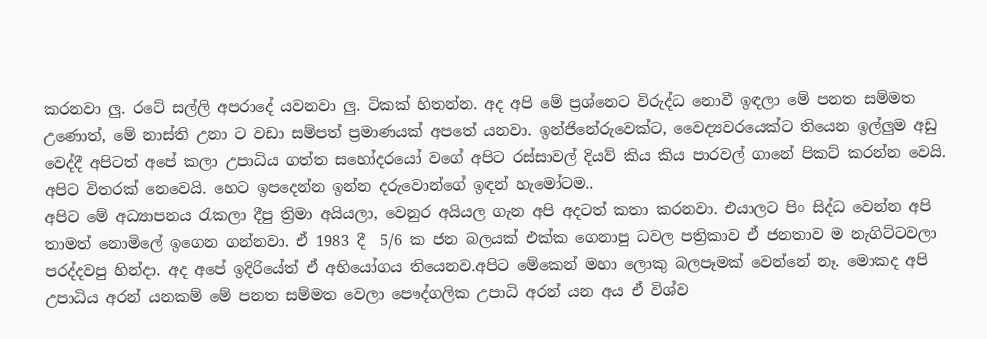කරනවා ලු. රටේ සල්ලි අපරාදේ යවනවා ලු. ටිකක් හිතන්න. අද අපි මේ ප්‍රශ්නෙට විරුද්ධ නොවී ඉඳලා මේ පනත සම්මත උණොත්, මේ නාස්ති උනා ට වඩා සම්පත් ප්‍රමාණයක් අපතේ යනවා. ඉන්ජිනේරුවෙක්ට, වෛද්‍යවරයෙක්ට තියෙන ඉල්ලුම අඩු වෙද්දී අපිටත් අපේ කලා උපාධිය ගත්ත සහෝදරයෝ වගේ අපිට රස්සාවල් දියව් කිය කිය පාරවල් ගානේ පිකට් කරන්න වෙයි. අපිට විතරක් නෙවෙයි. හෙට ඉපදෙන්න ඉන්න දරුවොන්ගේ ඉඳන් හැමෝටම..
අපිට මේ අධ්‍යාපනය රැකලා දීපු ත්‍රිමා අයියලා, වෙනුර අයියල ගැන අපි අදටත් කතා කරනවා. එයාලට පිං සිද්ධ වෙන්න අපි තාමත් නොමිලේ ඉගෙන ගන්නවා. ඒ 1983 දී  5/6 ක ජන බලයක් එක්ක ගෙනාපු ධවල පත්‍රිකාව ඒ ජනතාව ම නැගිට්ටවලා පරද්දවපු හින්දා. අද අපේ ඉදිරියේත් ඒ අභියෝගය තියෙනව.අපිට මේකෙන් මහා ලොකු බලපෑමක් වෙන්නේ නෑ. මොකද අපි උපාධිය අරන් යනකම් මේ පනත සම්මත වෙලා පෞද්ගලික උපාධි අරන් යන අය ඒ විශ්ව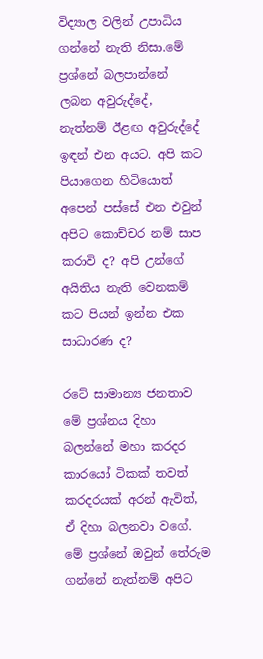විද්‍යාල වලින් උපාධිය ගන්නේ නැති නිසා.මේ ප්‍රශ්නේ බලපාන්නේ ලබන අවුරුද්දේ, නැත්නම් ඊළඟ අවුරුද්දේ ඉඳන් එන අයට. අපි කට පියාගෙන හිටියොත් අපෙන් පස්සේ එන එවුන් අපිට කොච්චර නම් සාප කරාවි ද? අපි උන්ගේ අයිතිය නැති වෙනකම් කට පියන් ඉන්න එක සාධාරණ ද?

රටේ සාමාන්‍ය ජනතාව මේ ප්‍රශ්නය දිහා බලන්නේ මහා කරදර කාරයෝ ටිකක් තවත් කරදරයක් අරන් ඇවිත්, ඒ දිහා බලනවා වගේ. මේ ප්‍රශ්නේ ඔවුන් තේරුම ගන්නේ නැත්නම් අපිට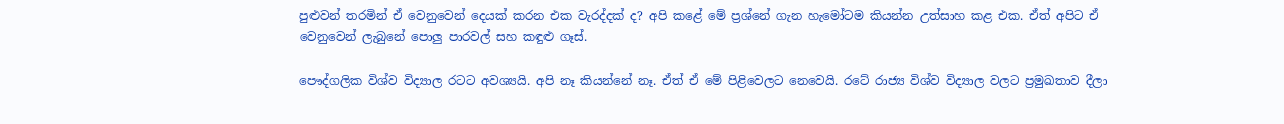පුළුවන් තරමින් ඒ වෙනුවෙන් දෙයක් කරන එක වැරද්දක් ද? අපි කළේ මේ ප්‍රශ්නේ ගැන හැමෝටම කියන්න උත්සාහ කළ එක. ඒත් අපිට ඒ වෙනුවෙන් ලැබුනේ පොලු පාරවල් සහ කඳුළු ගෑස්.

පෞද්ගලික විශ්ව විද්‍යාල රටට අවශ්‍යයි. අපි නෑ කියන්නේ නෑ. ඒත් ඒ මේ පිළිවෙලට නෙවෙයි. රටේ රාජ්‍ය විශ්ව විද්‍යාල වලට ප්‍රමුඛතාව දීලා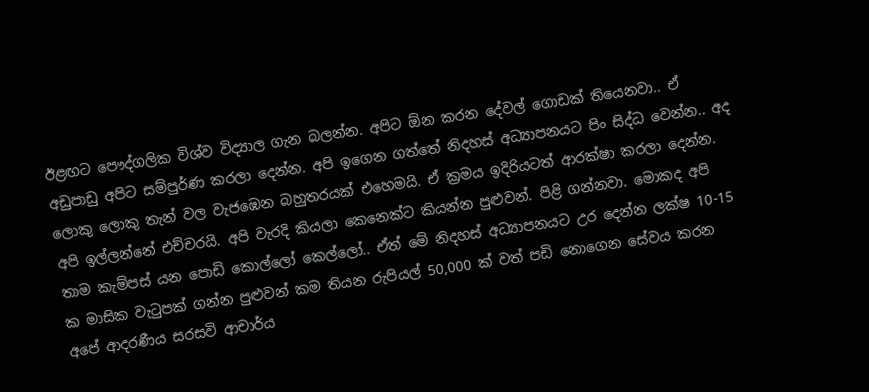ඊළඟට පෞද්ගලික විශ්ව විද්‍යාල ගැන බලන්න. අපිට ඕන කරන දේවල් ගොඩක් තියෙනවා.. ඒ අඩුපාඩු අපිට සම්පුර්ණ කරලා දෙන්න. අපි ඉගෙන ගත්තේ නිදහස් අධ්‍යාපනයට පිං සිද්ධ වෙන්න.. අද ලොකු ලොකු තැන් වල වැජඹෙන බහුතරයක් එහෙමයි. ඒ ක්‍රමය ඉදිරියටත් ආරක්ෂා කරලා දෙන්න. අපි ඉල්ලන්නේ එච්චරයි. අපි වැරදි කියලා කෙනෙක්ට කියන්න පුළුවන්. පිළි ගන්නවා. මොකද අපි තාම කැම්පස් යන පොඩි කොල්ලෝ කෙල්ලෝ.. ඒත් මේ නිදහස් අධ්‍යාපනයට උර දෙන්න ලක්ෂ 10-15 ක මාසික වැටුපක් ගන්න පුළුවන් කම තියන රුපියල් 50,000 ක් වත් පඩි නොගෙන සේවය කරන අපේ ආදරණීය සරසවි ආචාර්ය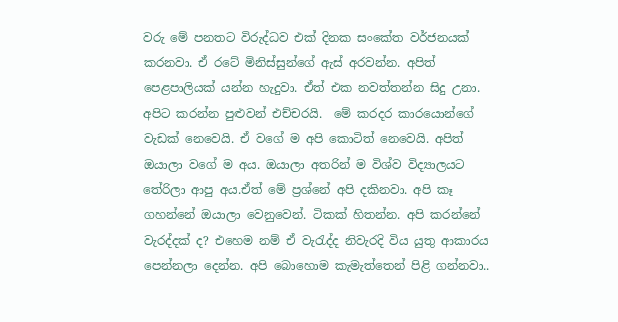වරු මේ පනතට විරුද්ධව එක් දිනක සංකේත වර්ජනයක් කරනවා. ඒ රටේ මිනිස්සුන්ගේ ඇස් අරවන්න. අපිත් පෙළපාලියක් යන්න හැදුවා. ඒත් එක නවත්තන්න සිදු උනා. අපිට කරන්න පුළුවන් එච්චරයි.  මේ කරදර කාරයොන්ගේ වැඩක් නෙවෙයි. ඒ වගේ ම අපි කොටිත් නෙවෙයි. අපිත් ඔයාලා වගේ ම අය. ඔයාලා අතරින් ම විශ්ව විද්‍යාලයට තේරිලා ආපු අය.ඒත් මේ ප්‍රශ්නේ අපි දකිනවා. අපි කෑ ගහන්නේ ඔයාලා වෙනුවෙන්. ටිකක් හිතන්න. අපි කරන්නේ වැරද්දක් ද? එහෙම නම් ඒ වැරැද්ද නිවැරදි විය යුතු ආකාරය පෙන්නලා දෙන්න. අපි බොහොම කැමැත්තෙන් පිළි ගන්නවා..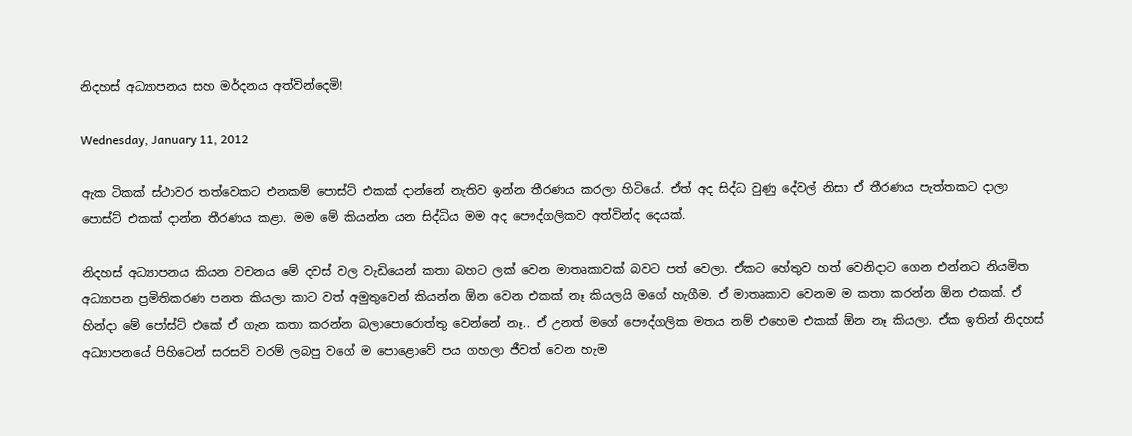නිදහස් අධ්‍යාපනය සහ මර්දනය අත්වින්දෙමි!

Wednesday, January 11, 2012

ඇක ටිකක් ස්ථාවර තත්වෙකට එනකම් පොස්ට් එකක් දාන්නේ නැතිව ඉන්න තීරණය කරලා හිටියේ. ඒත් අද සිද්ධ වුණු දේවල් නිසා ඒ තීරණය පැත්තකට දාලා පොස්ට් එකක් දාන්න තීරණය කළා. මම මේ කියන්න යන සිද්ධිය මම අද පෞද්ගලිකව අත්වින්ද දෙයක්.

නිදහස් අධ්‍යාපනය කියන වචනය මේ දවස් වල වැඩියෙන් කතා බහට ලක් වෙන මාතෘකාවක් බවට පත් වෙලා. ඒකට හේතුව හත් වෙනිදාට ගෙන එන්නට නියමිත අධ්‍යාපන ප්‍රමිතිකරණ පනත කියලා කාට වත් අමුතුවෙන් කියන්න ඕන වෙන එකක් නෑ කියලයි මගේ හැගීම. ඒ මාතෘකාව වෙනම ම කතා කරන්න ඕන එකක්. ඒ හින්දා මේ පෝස්ට් එකේ ඒ ගැන කතා කරන්න බලාපොරොත්තු වෙන්නේ නෑ.. ඒ උනත් මගේ පෞද්ගලික මතය නම් එහෙම එකක් ඕන නෑ කියලා. ඒක ඉතින් නිදහස් අධ්‍යාපනයේ පිහිටෙන් සරසවි වරම් ලබපු වගේ ම පොළොවේ පය ගහලා ජීවත් වෙන හැම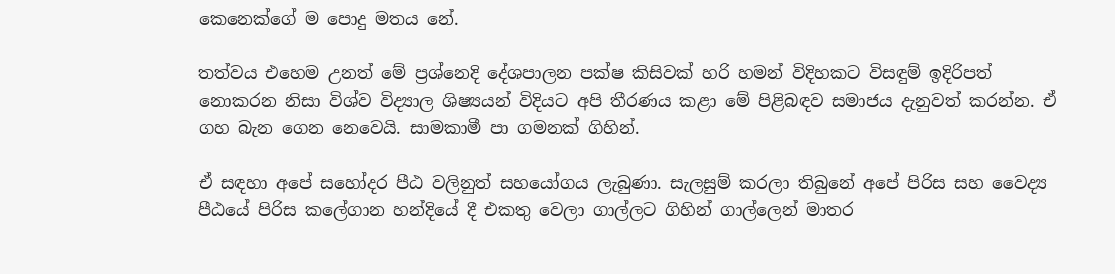කෙනෙක්ගේ ම පොදු මතය නේ.

තත්වය එහෙම උනත් මේ ප්‍රශ්නෙදි දේශපාලන පක්ෂ කිසිවක් හරි හමන් විදිහකට විසඳුම් ඉදිරිපත් නොකරන නිසා විශ්ව විද්‍යාල ශිෂ්‍යයන් විදියට අපි තීරණය කළා මේ පිළිබඳව සමාජය දැනුවත් කරන්න. ඒ ගහ බැන ගෙන නෙවෙයි. සාමකාමී පා ගමනක් ගිහින්.

ඒ සඳහා අපේ සහෝදර පීඨ වලිනුත් සහයෝගය ලැබුණා. සැලසුම් කරලා තිබුනේ අපේ පිරිස සහ වෛද්‍ය පීඨයේ පිරිස කලේගාන හන්දියේ දී එකතු වෙලා ගාල්ලට ගිහින් ගාල්ලෙන් මාතර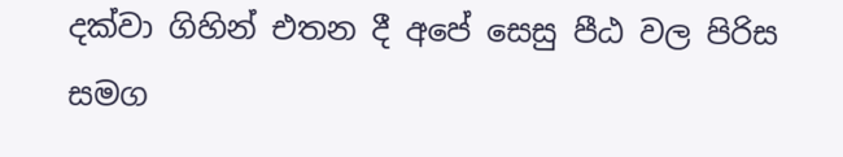දක්වා ගිහින් එතන දී අපේ සෙසු පීඨ වල පිරිස සමග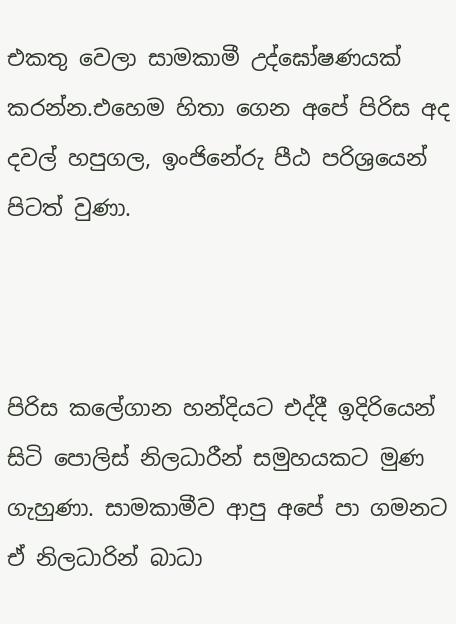එකතු වෙලා සාමකාමී උද්ඝෝෂණයක් කරන්න.එහෙම හිතා ගෙන අපේ පිරිස අද දවල් හපුගල, ඉංජිනේරු පීඨ පරිශ්‍රයෙන් පිටත් වුණා.



පිරිස කලේගාන හන්දියට එද්දී ඉදිරියෙන් සිටි පොලිස් නිලධාරීන් සමුහයකට මුණ ගැහුණා. සාමකාමීව ආපු අපේ පා ගමනට ඒ නිලධාරින් බාධා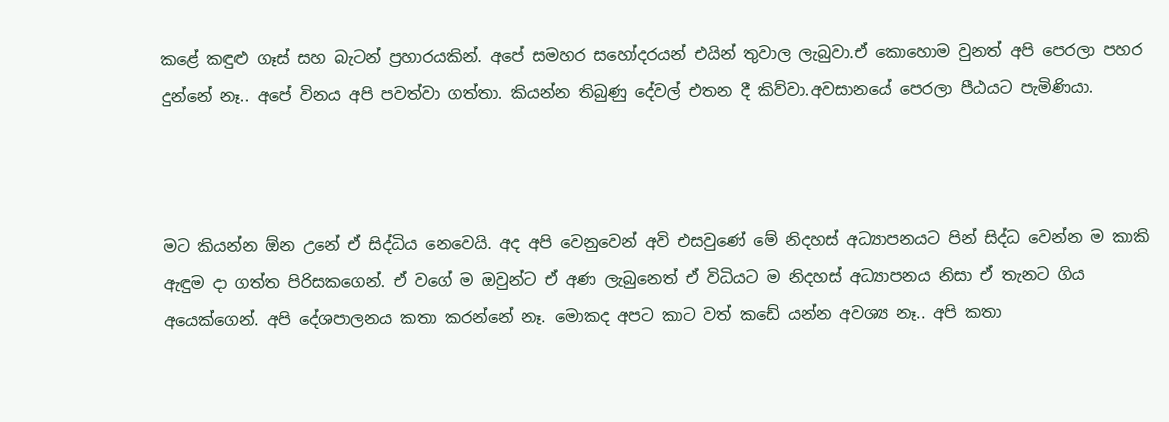කළේ කඳුළු ගෑස් සහ බැටන් ප්‍රහාරයකින්. අපේ සමහර සහෝදරයන් එයින් තුවාල ලැබුවා.ඒ කොහොම වුනත් අපි පෙරලා පහර දුන්නේ නෑ.. අපේ විනය අපි පවත්වා ගත්තා. කියන්න තිබුණු දේවල් එතන දී කිව්වා.අවසානයේ පෙරලා පීඨයට පැමිණියා.



මට කියන්න ඕන උනේ ඒ සිද්ධිය නෙවෙයි. අද අපි වෙනුවෙන් අවි එසවුණේ මේ නිදහස් අධ්‍යාපනයට පින් සිද්ධ වෙන්න ම කාකි ඇඳුම දා ගත්ත පිරිසකගෙන්. ඒ වගේ ම ඔවුන්ට ඒ අණ ලැබුනෙත් ඒ විධියට ම නිදහස් අධ්‍යාපනය නිසා ඒ තැනට ගිය අයෙක්ගෙන්. අපි දේශපාලනය කතා කරන්නේ නෑ. මොකද අපට කාට වත් කඩේ යන්න අවශ්‍ය නෑ.. අපි කතා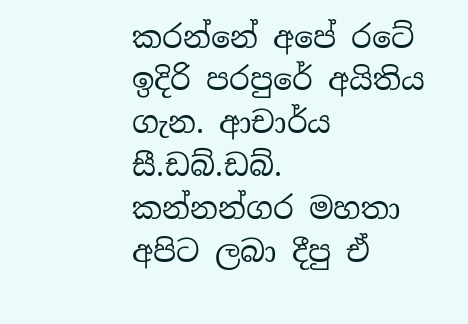කරන්නේ අපේ රටේ ඉදිරි පරපුරේ අයිතිය ගැන. ආචාර්ය සී.ඩබ්.ඩබ්. කන්නන්ගර මහතා අපිට ලබා දීපු ඒ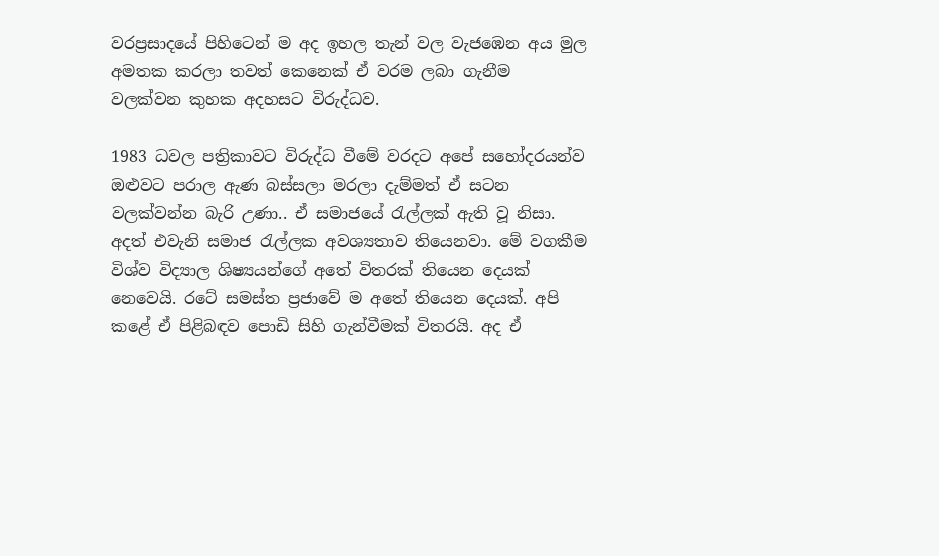වරප්‍රසාදයේ පිහිටෙන් ම අද ඉහල තැන් වල වැජඹෙන අය මුල අමතක කරලා තවත් කෙනෙක් ඒ වරම ලබා ගැනීම වලක්වන කුහක අදහසට විරුද්ධව.

1983 ධවල පත්‍රිකාවට විරුද්ධ වීමේ වරදට අපේ සහෝදරයන්ව ඔළුවට පරාල ඇණ බස්සලා මරලා දැම්මත් ඒ සටන වලක්වන්න බැරි උණා.. ඒ සමාජයේ රැල්ලක් ඇති වූ නිසා. අදත් එවැනි සමාජ රැල්ලක අවශ්‍යතාව තියෙනවා. මේ වගකීම විශ්ව විද්‍යාල ශිෂ්‍යයන්ගේ අතේ විතරක් තියෙන දෙයක් නෙවෙයි. රටේ සමස්ත ප්‍රජාවේ ම අතේ තියෙන දෙයක්. අපි කළේ ඒ පිළිබඳව පොඩි සිහි ගැන්වීමක් විතරයි. අද ඒ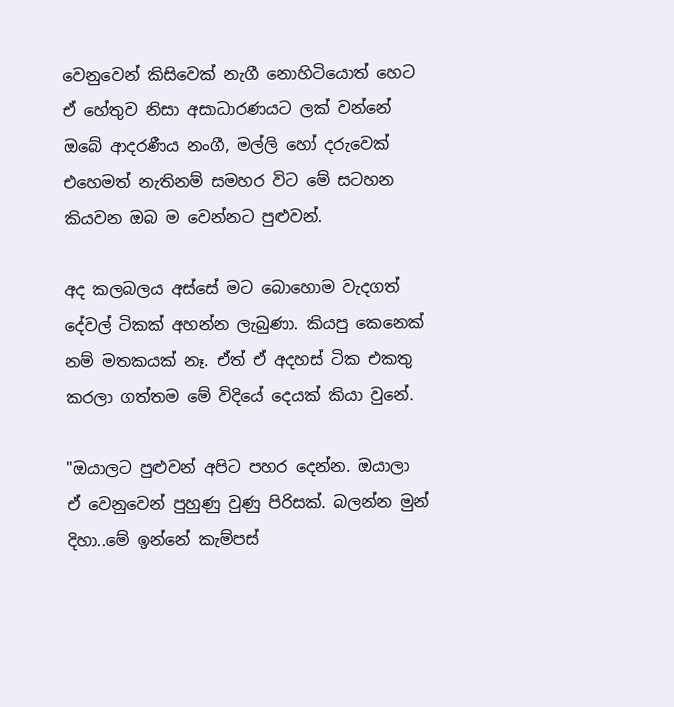වෙනුවෙන් කිසිවෙක් නැගී නොහිටියොත් හෙට ඒ හේතුව නිසා අසාධාරණයට ලක් වන්නේ ඔබේ ආදරණීය නංගී, මල්ලි හෝ දරුවෙක් එහෙමත් නැතිනම් සමහර විට මේ සටහන කියවන ඔබ ම වෙන්නට පුළුවන්.

අද කලබලය අස්සේ මට බොහොම වැදගත් දේවල් ටිකක් අහන්න ලැබුණා. කියපු කෙනෙක් නම් මතකයක් නෑ. ඒත් ඒ අදහස් ටික එකතු කරලා ගත්තම මේ විදියේ දෙයක් කියා වුනේ.

"ඔයාලට පුළුවන් අපිට පහර දෙන්න. ඔයාලා ඒ වෙනුවෙන් පුහුණු වුණු පිරිසක්. බලන්න මුන් දිහා..මේ ඉන්නේ කැම්පස්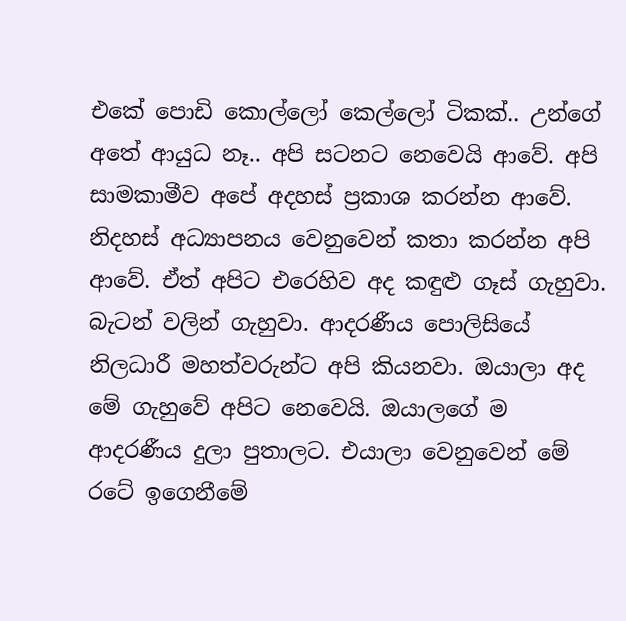එකේ පොඩි කොල්ලෝ කෙල්ලෝ ටිකක්.. උන්ගේ අතේ ආයුධ නෑ.. අපි සටනට නෙවෙයි ආවේ. අපි සාමකාමීව අපේ අදහස් ප්‍රකාශ කරන්න ආවේ. නිදහස් අධ්‍යාපනය වෙනුවෙන් කතා කරන්න අපි ආවේ. ඒත් අපිට එරෙහිව අද කඳුළු ගෑස් ගැහුවා. බැටන් වලින් ගැහුවා. ආදරණීය පොලිසියේ නිලධාරී මහත්වරුන්ට අපි කියනවා. ඔයාලා අද මේ ගැහුවේ අපිට නෙවෙයි. ඔයාලගේ ම ආදරණීය දුලා පුතාලට. එයාලා වෙනුවෙන් මේ රටේ ඉගෙනීමේ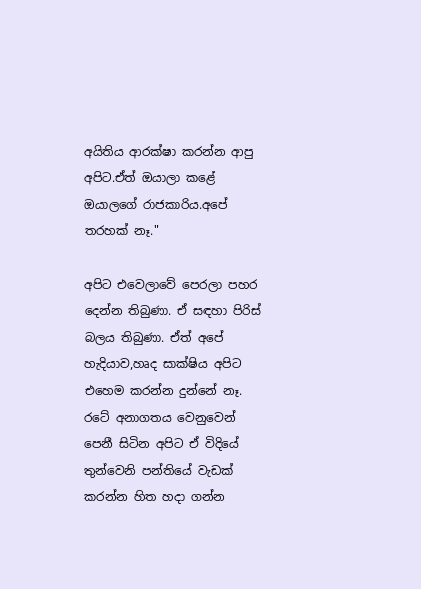අයිතිය ආරක්ෂා කරන්න ආපු අපිට.ඒත් ඔයාලා කළේ ඔයාලගේ රාජකාරිය.අපේ තරහක් නෑ."

අපිට එවෙලාවේ පෙරලා පහර දෙන්න තිබුණා. ඒ සඳහා පිරිස් බලය තිබුණා. ඒත් අපේ හැදියාව,හෘද සාක්ෂිය අපිට එහෙම කරන්න දුන්නේ නෑ. රටේ අනාගතය වෙනුවෙන් පෙනී සිටින අපිට ඒ විදියේ තුන්වෙනි පන්තියේ වැඩක් කරන්න හිත හදා ගන්න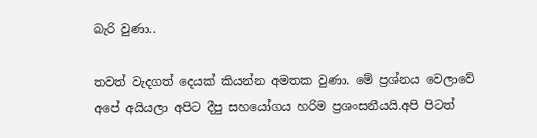බැරි වුණා..

තවත් වැදගත් දෙයක් කියන්න අමතක වුණා. මේ ප්‍රශ්නය වෙලාවේ අපේ අයියලා අපිට දීපු සහයෝගය හරිම ප්‍රශංසනීයයි.අපි පිටත්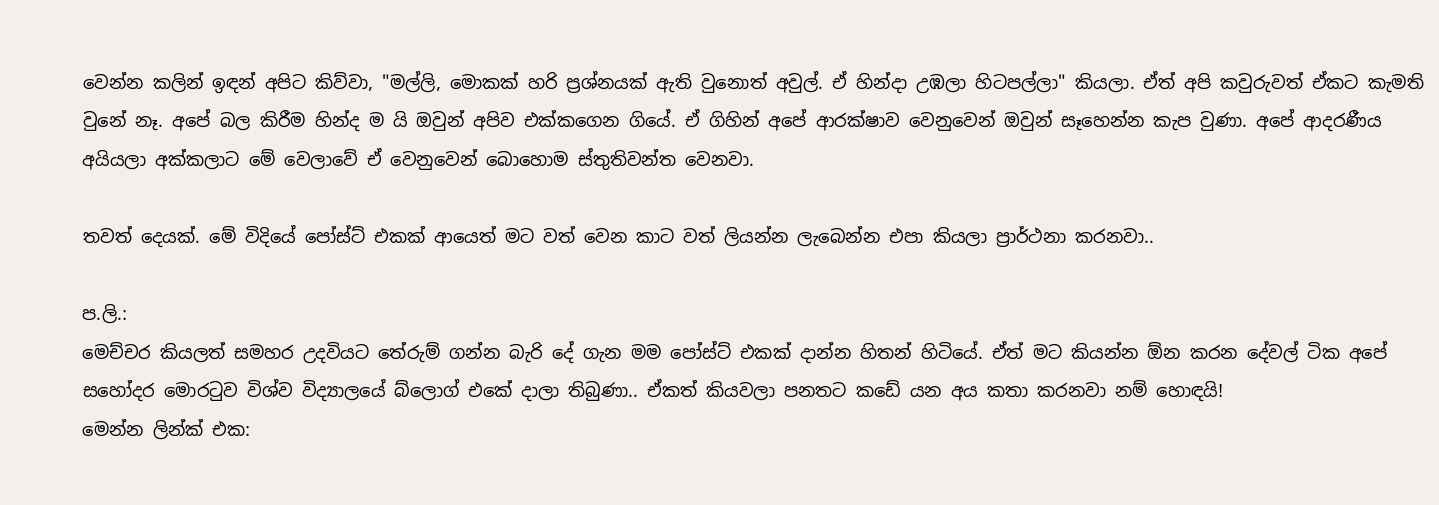වෙන්න කලින් ඉඳන් අපිට කිව්වා, "මල්ලි, මොකක් හරි ප්‍රශ්නයක් ඇති වුනොත් අවුල්. ඒ හින්දා උඹලා හිටපල්ලා" කියලා. ඒත් අපි කවුරුවත් ඒකට කැමති වුනේ නෑ. අපේ බල කිරීම හින්ද ම යි ඔවුන් අපිව එක්කගෙන ගියේ. ඒ ගිහින් අපේ ආරක්ෂාව වෙනුවෙන් ඔවුන් සෑහෙන්න කැප වුණා. අපේ ආදරණීය අයියලා අක්කලාට මේ වෙලාවේ ඒ වෙනුවෙන් බොහොම ස්තුතිවන්ත වෙනවා.

තවත් දෙයක්. මේ විදියේ පෝස්ට් එකක් ආයෙත් මට වත් වෙන කාට වත් ලියන්න ලැබෙන්න එපා කියලා ප්‍රාර්ථනා කරනවා..

ප.ලි.:
මෙච්චර කියලත් සමහර උදවියට තේරුම් ගන්න බැරි දේ ගැන මම පෝස්ට් එකක් දාන්න හිතන් හිටියේ. ඒත් මට කියන්න ඕන කරන දේවල් ටික අපේ සහෝදර මොරටුව විශ්ව විද්‍යාලයේ බ්ලොග් එකේ දාලා තිබුණා.. ඒකත් කියවලා පනතට කඩේ යන අය කතා කරනවා නම් හොඳයි!
මෙන්න ලින්ක් එක: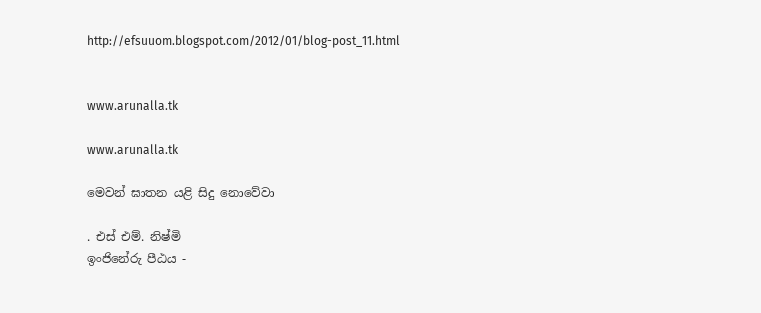http://efsuuom.blogspot.com/2012/01/blog-post_11.html


www.arunalla.tk

www.arunalla.tk

මෙවන් ඝාතන යළි සිදු නොවේවා

. එස් එම්. නිෂ්මි
ඉංජිනේරු පීඨය -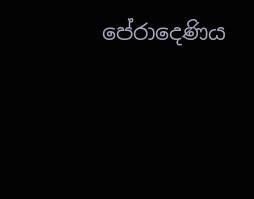පේරාදෙණිය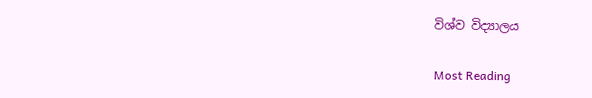විශ්ව විද්‍යාලය

Most Reading